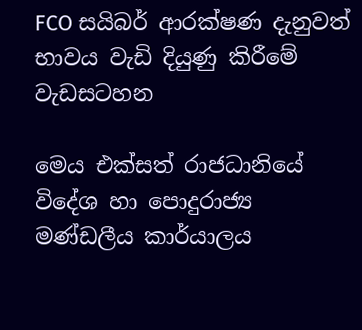FCO සයිබර් ආරක්ෂණ දැනුවත් භාවය වැඩි දියුණු කිරීමේ වැඩසටහන

මෙය එක්සත් රාජධානියේ විදේශ හා පොදුරාජ්‍ය මණ්ඩලීය කාර්යාලය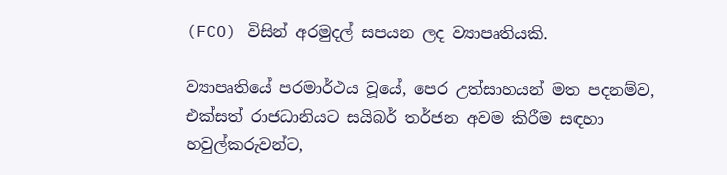(FCO) විසින් අරමුදල් සපයන ලද ව්‍යාපෘතියකි.

ව්‍යාපෘතියේ පරමාර්ථය වූයේ, පෙර උත්සාහයන් මත පදනම්ව, එක්සත් රාජධානියට සයිබර් තර්ජන අවම කිරීම සඳහා හවුල්කරුවන්ට,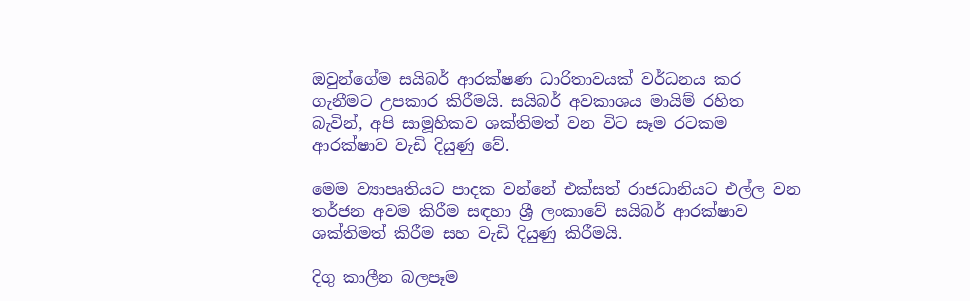ඔවුන්ගේම සයිබර් ආරක්ෂණ ධාරිතාවයක් වර්ධනය කර ගැනීමට උපකාර කිරීමයි. සයිබර් අවකාශය මායිම් රහිත බැවින්, අපි සාමූහිකව ශක්තිමත් වන විට සෑම රටකම ආරක්ෂාව වැඩි දියුණු වේ.

මෙම ව්‍යාපෘතියට පාදක වන්නේ එක්සත් රාජධානියට එල්ල වන තර්ජන අවම කිරීම සඳහා ශ්‍රී ලංකාවේ සයිබර් ආරක්ෂාව ශක්තිමත් කිරීම සහ වැඩි දියුණු කිරීමයි.

දිගු කාලීන බලපෑම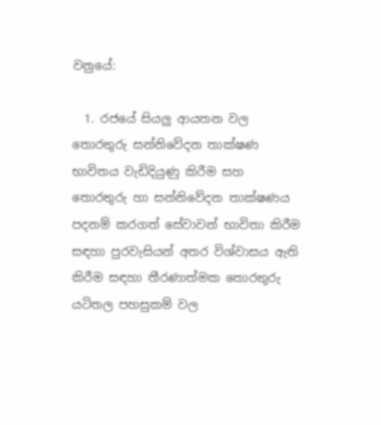වනුයේ:

  1. රජයේ සියලු ආයතන වල තොරතුරු සන්නිවේදන තාක්ෂණ භාවිතය වැඩිදියුණු කිරීම සහ තොරතුරු හා සන්නිවේදන තාක්ෂණය පදනම් කරගත් සේවාවන් භාවිතා කිරීම සඳහා පුරවැසියන් අතර විශ්වාසය ඇති කිරීම සඳහා තීරණාත්මක තොරතුරු යටිතල පහසුකම් වල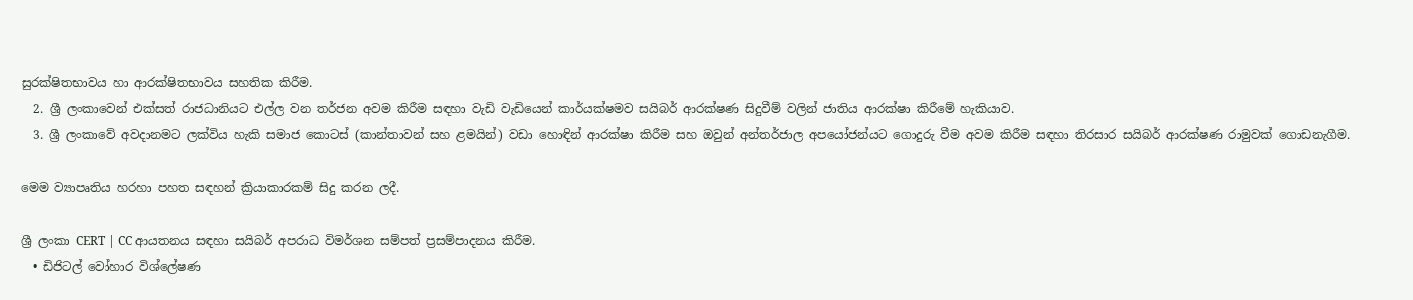සුරක්ෂිතභාවය හා ආරක්ෂිතභාවය සහතික කිරීම.
  2. ශ්‍රී ලංකාවෙන් එක්සත් රාජධානියට එල්ල වන තර්ජන අවම කිරීම සඳහා වැඩි වැඩියෙන් කාර්යක්ෂමව සයිබර් ආරක්ෂණ සිදුවීම් වලින් ජාතිය ආරක්ෂා කිරීමේ හැකියාව.
  3. ශ්‍රී ලංකාවේ අවදානමට ලක්විය හැකි සමාජ කොටස් (කාන්තාවන් සහ ළමයින්) වඩා හොඳින් ආරක්ෂා කිරීම සහ ඔවුන් අන්තර්ජාල අපයෝජන්යට ගොදුරු වීම අවම කිරීම සඳහා තිරසාර සයිබර් ආරක්ෂණ රාමුවක් ගොඩනැගීම.

මෙම ව්‍යාපෘතිය හරහා පහත සඳහන් ක්‍රියාකාරකම් සිදු කරන ලදී.

ශ්‍රී ලංකා CERT | CC ආයතනය සඳහා සයිබර් අපරාධ විමර්ශන සම්පත් ප්‍රසම්පාදනය කිරීම.
  • ඩිජිටල් වෝහාර විශ්ලේෂණ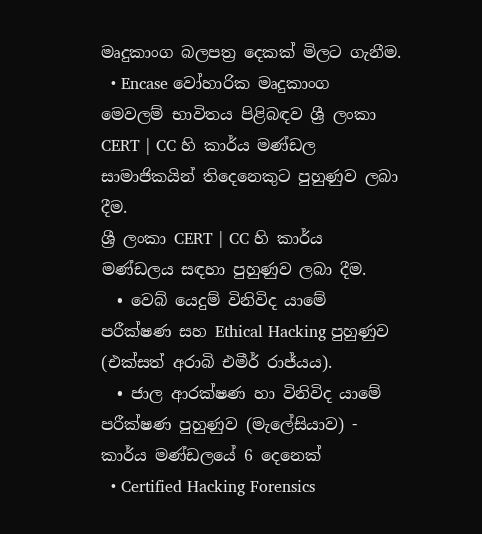මෘදුකාංග බලපත්‍ර දෙකක් මිලට ගැනීම.
  • Encase වෝහාරික මෘදුකාංග මෙවලම් භාවිතය පිළිබඳව ශ්‍රී ලංකා CERT | CC හි කාර්ය මණ්ඩල සාමාජිකයින් තිදෙනෙකුට පුහුණුව ලබා දීම.
ශ්‍රී ලංකා CERT | CC හි කාර්ය මණ්ඩලය සඳහා පුහුණුව ලබා දීම.
  • වෙබ් යෙදුම් විනිවිද යාමේ පරීක්ෂණ සහ Ethical Hacking පුහුණුව (එක්සත් අරාබි එමීර් රාජ්යය).
  • ජාල ආරක්ෂණ හා විනිවිද යාමේ පරීක්ෂණ පුහුණුව (මැලේසියාව) - කාර්ය මණ්ඩලයේ 6 දෙනෙක්
  • Certified Hacking Forensics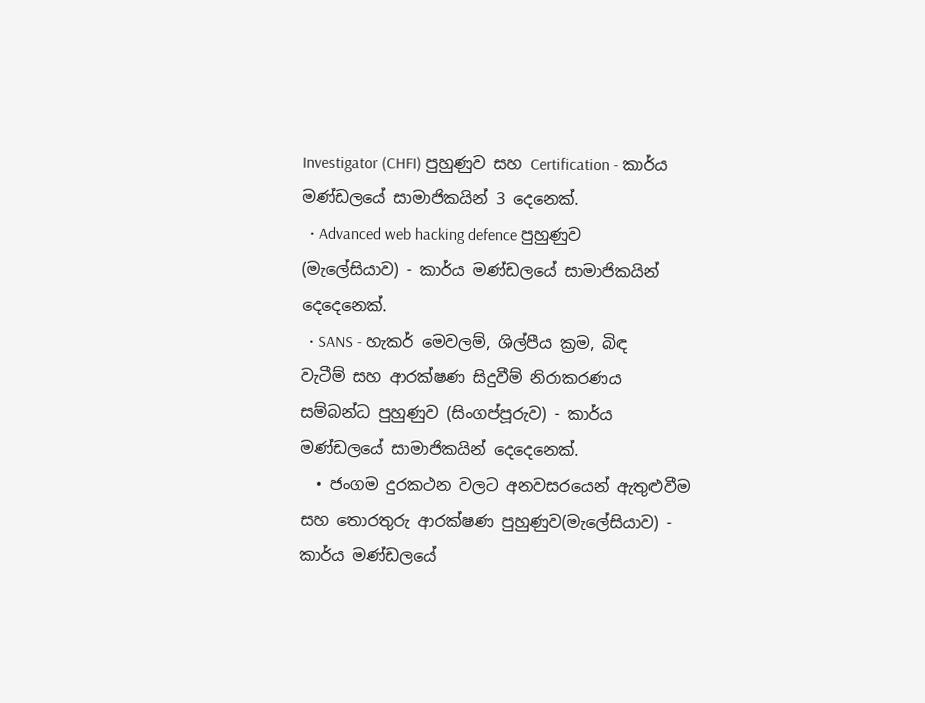Investigator (CHFI) පුහුණුව සහ Certification - කාර්ය මණ්ඩලයේ සාමාජිකයින් 3 දෙනෙක්.
  • Advanced web hacking defence පුහුණුව (මැලේසියාව) - කාර්ය මණ්ඩලයේ සාමාජිකයින් දෙදෙනෙක්.
  • SANS - හැකර් මෙවලම්, ශිල්පීය ක්‍රම, බිඳ වැටීම් සහ ආරක්ෂණ සිදුවීම් නිරාකරණය සම්බන්ධ පුහුණුව (සිංගප්පූරුව) - කාර්ය මණ්ඩලයේ සාමාජිකයින් දෙදෙනෙක්.
  • ජංගම දුරකථන වලට අනවසරයෙන් ඇතුළුවීම සහ තොරතුරු ආරක්ෂණ පුහුණුව(මැලේසියාව) - කාර්ය මණ්ඩලයේ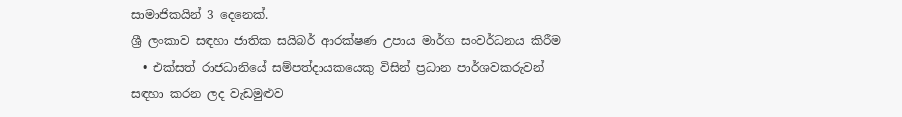සාමාජිකයින් 3 දෙනෙක්.
ශ්‍රී ලංකාව සඳහා ජාතික සයිබර් ආරක්ෂණ උපාය මාර්ග සංවර්ධනය කිරීම
  • එක්සත් රාජධානියේ සම්පත්දායකයෙකු විසින් ප්‍රධාන පාර්ශවකරුවන් සඳහා කරන ලද වැඩමුළුව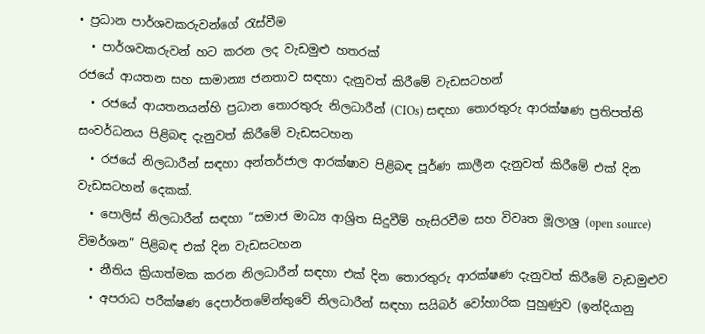• ප්‍රධාන පාර්ශවකරුවන්ගේ රැස්වීම
  • පාර්ශවකරුවන් හට කරන ලද වැඩමුළු හතරක්
රජයේ ආයතන සහ සාමාන්‍ය ජනතාව සඳහා දැනුවත් කිරීමේ වැඩසටහන්
  • රජයේ ආයතනයන්හි ප්‍රධාන තොරතුරු නිලධාරීන් (CIOs) සඳහා තොරතුරු ආරක්ෂණ ප්‍රතිපත්ති සංවර්ධනය පිළිබඳ දැනුවත් කිරීමේ වැඩසටහන
  • රජයේ නිලධාරීන් සඳහා අන්තර්ජාල ආරක්ෂාව පිළිබඳ පූර්ණ කාලීන දැනුවත් කිරීමේ එක් දින වැඩසටහන් දෙකක්.
  • පොලිස් නිලධාරීන් සඳහා “සමාජ මාධ්‍ය ආශ්‍රිත සිදුවීම් හැසිරවීම සහ විවෘත මූලාශ්‍ර (open source) විමර්ශන” පිළිබඳ එක් දින වැඩසටහන
  • නීතිය ක්‍රියාත්මක කරන නිලධාරීන් සඳහා එක් දින තොරතුරු ආරක්ෂණ දැනුවත් කිරීමේ වැඩමුළුව
  • අපරාධ පරීක්ෂණ දෙපාර්තමේන්තුවේ නිලධාරීන් සඳහා සයිබර් වෝහාරික පුහුණුව (ඉන්දියානු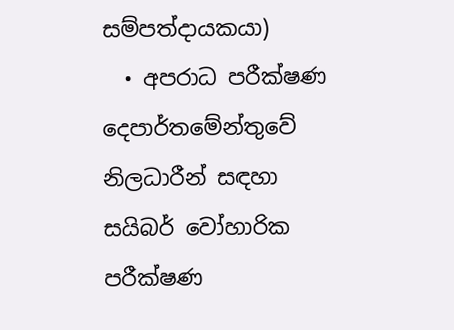සම්පත්දායකයා)
  • අපරාධ පරීක්ෂණ දෙපාර්තමේන්තුවේ නිලධාරීන් සඳහා සයිබර් වෝහාරික පරීක්ෂණ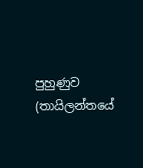පුහුණුව (තායිලන්තයේ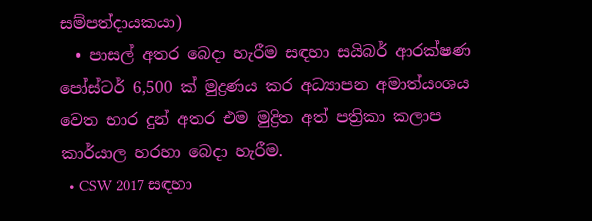සම්පත්දායකයා)
  • පාසල් අතර බෙදා හැරීම සඳහා සයිබර් ආරක්ෂණ පෝස්ටර් 6,500 ක් මුද්‍රණය කර අධ්‍යාපන අමාත්යංශය වෙත භාර දුන් අතර එම මුද්‍රිත අත් පත්‍රිකා කලාප කාර්යාල හරහා බෙදා හැරීම.
  • CSW 2017 සඳහා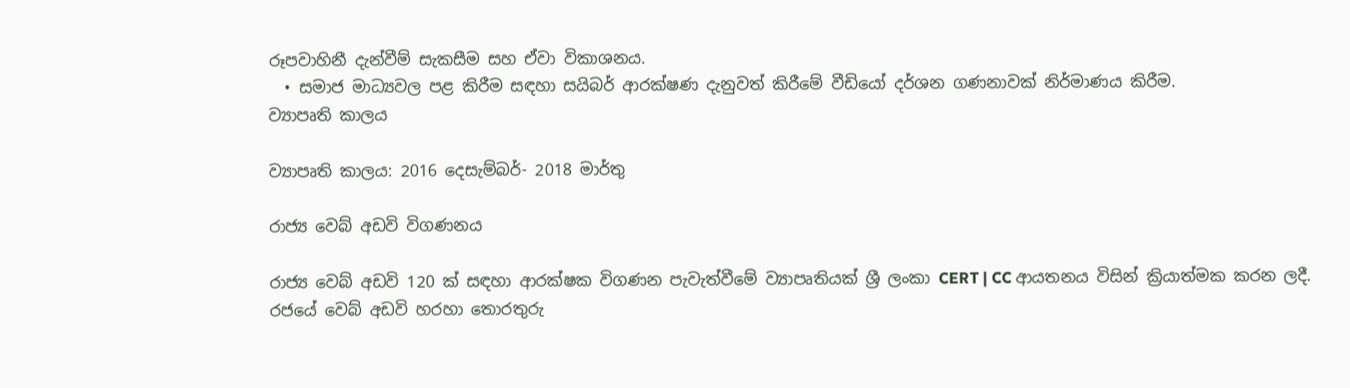රූපවාහිනී දැන්වීම් සැකසීම සහ ඒවා විකාශනය.
  • සමාජ මාධ්‍යවල පළ කිරීම සඳහා සයිබර් ආරක්ෂණ දැනුවත් කිරීමේ වීඩියෝ දර්ශන ගණනාවක් නිර්මාණය කිරීම.
ව්‍යාපෘති කාලය

ව්‍යාපෘති කාලය: 2016 දෙසැම්බර්- 2018 මාර්තු

රාජ්‍ය වෙබ් අඩවි විගණනය

රාජ්‍ය වෙබ් අඩවි 120 ක් සඳහා ආරක්ෂක විගණන පැවැත්වීමේ ව්‍යාපෘතියක් ශ්‍රී ලංකා CERT | CC ආයතනය විසින් ක්‍රියාත්මක කරන ලදී. රජයේ වෙබ් අඩවි හරහා තොරතුරු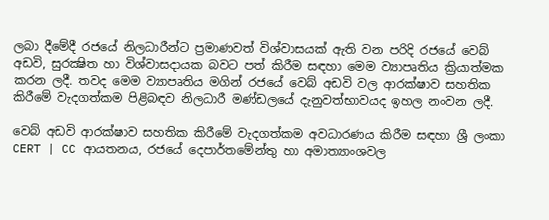ලබා දීමේදී රජයේ නිලධාරීන්ට ප්‍රමාණවත් විශ්වාසයක් ඇති වන පරිදි රජයේ වෙබ් අඩවි, සුරක්‍ෂිත හා විශ්වාසදායක බවට පත් කිරීම සඳහා මෙම ව්‍යාපෘතිය ක්‍රියාත්මක කරන ලදී. තවද මෙම ව්‍යාපෘතිය මගින් රජයේ වෙබ් අඩවි වල ආරක්ෂාව සහතික කිරීමේ වැදගත්කම පිළිබඳව නිලධාරී මණ්ඩලයේ දැනුවත්භාවයද ඉහල නංවන ලදී.

වෙබ් අඩවි ආරක්ෂාව සහතික කිරීමේ වැදගත්කම අවධාරණය කිරීම සඳහා ශ්‍රී ලංකා CERT | CC ආයතනය, රජයේ දෙපාර්තමේන්තු හා අමාත්‍යාංශවල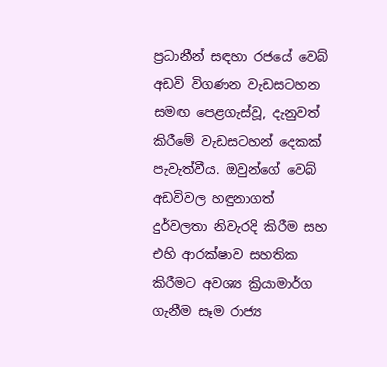ප්‍රධානීන් සඳහා රජයේ වෙබ් අඩවි විගණන වැඩසටහන සමඟ පෙළගැස්වූ, දැනුවත් කිරීමේ වැඩසටහන් දෙකක් පැවැත්වීය. ඔවුන්ගේ වෙබ් අඩවිවල හඳුනාගත් දුර්වලතා නිවැරදි කිරීම සහ එහි ආරක්ෂාව සහතික කිරීමට අවශ්‍ය ක්‍රියාමාර්ග ගැනීම සෑම රාජ්‍ය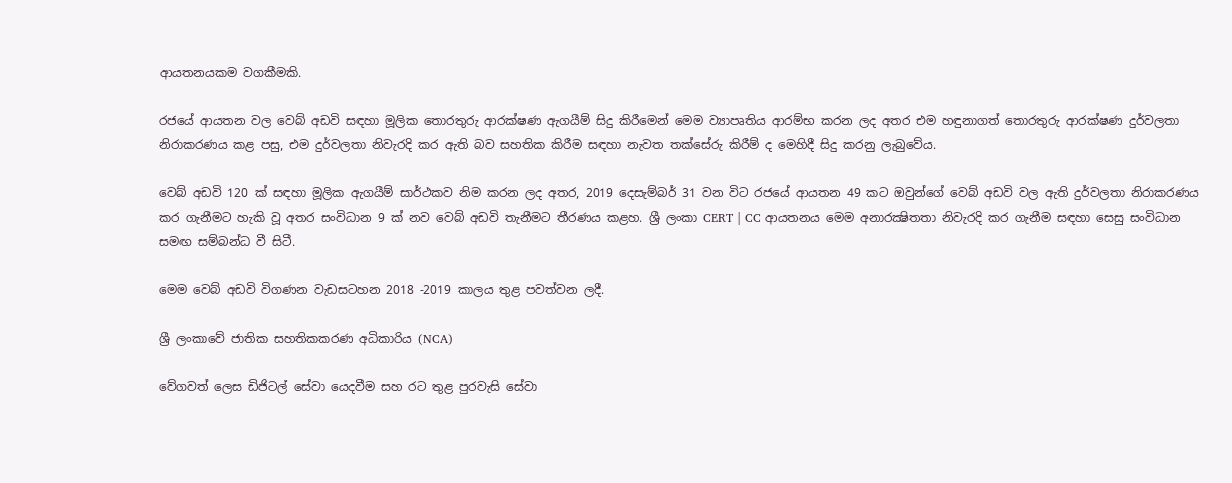ආයතනයකම වගකීමකි.

රජයේ ආයතන වල වෙබ් අඩවි සඳහා මූලික තොරතුරු ආරක්ෂණ ඇගයීම් සිදු කිරීමෙන් මෙම ව්‍යාපෘතිය ආරම්භ කරන ලද අතර එම හඳුනාගත් තොරතුරු ආරක්ෂණ දුර්වලතා නිරාකරණය කළ පසු, එම දුර්වලතා නිවැරදි කර ඇති බව සහතික කිරීම සඳහා නැවත තක්සේරු කිරීම් ද මෙහිදී සිදු කරනු ලැබුවේය.

වෙබ් අඩවි 120 ක් සඳහා මූලික ඇගයීම් සාර්ථකව නිම කරන ලද අතර, 2019 දෙසැම්බර් 31 වන විට රජයේ ආයතන 49 කට ඔවුන්ගේ වෙබ් අඩවි වල ඇති දුර්වලතා නිරාකරණය කර ගැනීමට හැකි වූ අතර සංවිධාන 9 ක් නව වෙබ් අඩවි තැනීමට තීරණය කළහ. ශ්‍රී ලංකා CERT | CC ආයතනය මෙම අනාරක්‍ෂිතතා නිවැරදි කර ගැනීම සඳහා සෙසු සංවිධාන සමඟ සම්බන්ධ වී සිටී.

මෙම වෙබ් අඩවි විගණන වැඩසටහන 2018 -2019 කාලය තුළ පවත්වන ලදී.

ශ්‍රී ලංකාවේ ජාතික සහතිකකරණ අධිකාරිය (NCA)

වේගවත් ලෙස ඩිජිටල් සේවා යෙදවීම සහ රට තුළ පුරවැසි සේවා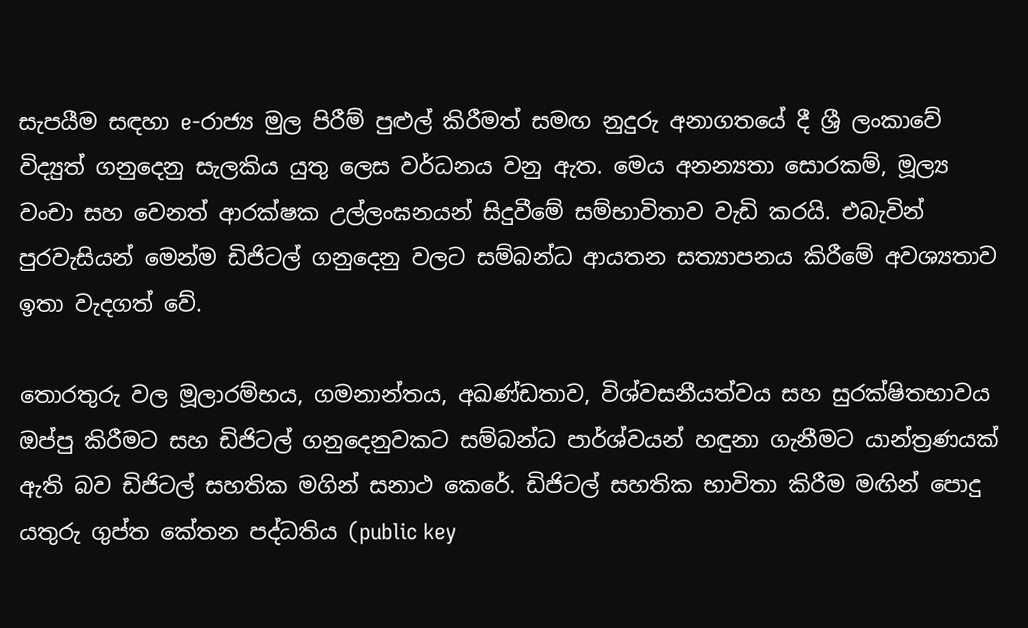සැපයීම සඳහා e-රාජ්‍ය මුල පිරීම් පුළුල් කිරීමත් සමඟ නුදුරු අනාගතයේ දී ශ්‍රී ලංකාවේ විද්‍යුත් ගනුදෙනු සැලකිය යුතු ලෙස වර්ධනය වනු ඇත. මෙය අනන්‍යතා සොරකම්, මූල්‍ය වංචා සහ වෙනත් ආරක්ෂක උල්ලංඝනයන් සිදුවීමේ සම්භාවිතාව වැඩි කරයි. එබැවින් පුරවැසියන් මෙන්ම ඩිජිටල් ගනුදෙනු වලට සම්බන්ධ ආයතන සත්‍යාපනය කිරීමේ අවශ්‍යතාව ඉතා වැදගත් වේ.

තොරතුරු වල මූලාරම්භය, ගමනාන්තය, අඛණ්ඩතාව, විශ්වසනීයත්වය සහ සුරක්ෂිතභාවය ඔප්පු කිරීමට සහ ඩිජිටල් ගනුදෙනුවකට සම්බන්ධ පාර්ශ්වයන් හඳුනා ගැනීමට යාන්ත්‍රණයක් ඇති බව ඩිජිටල් සහතික මගින් සනාථ කෙරේ. ඩිජිටල් සහතික භාවිතා කිරීම මඟින් පොදු යතුරු ගුප්ත කේතන පද්ධතිය (public key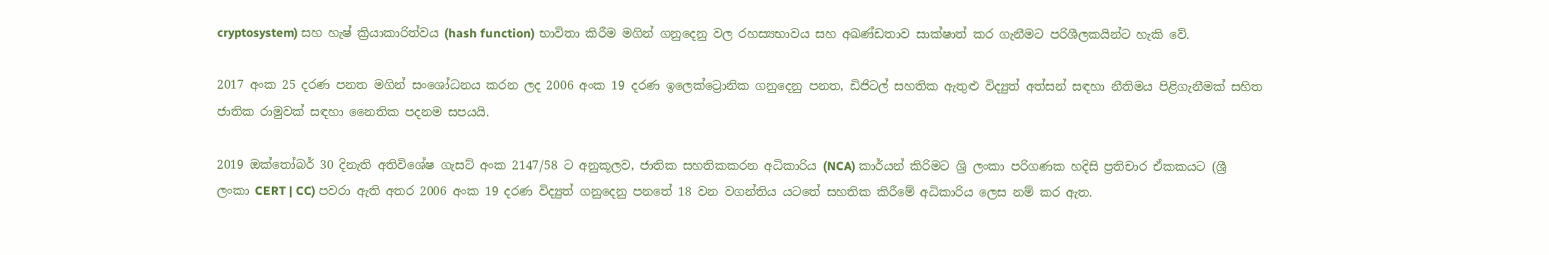cryptosystem) සහ හැෂ් ක්‍රියාකාරිත්වය (hash function) භාවිතා කිරීම මගින් ගනුදෙනු වල රහස්‍යභාවය සහ අඛණ්ඩතාව සාක්ෂාත් කර ගැනීමට පරිශීලකයින්ට හැකි වේ.

2017 අංක 25 දරණ පනත මගින් සංශෝධනය කරන ලද 2006 අංක 19 දරණ ඉලෙක්ට්‍රොනික ගනුදෙනු පනත, ඩිජිටල් සහතික ඇතුළු විද්‍යුත් අත්සන් සඳහා නීතිමය පිළිගැනීමක් සහිත ජාතික රාමුවක් සඳහා නෛතික පදනම සපයයි.

2019 ඔක්තෝබර් 30 දිනැති අතිවිශේෂ ගැසට් අංක 2147/58 ට අනුකූලව, ජාතික සහතිකකරන අධිකාරිය (NCA) කාර්යන් කිරිමට ශ්‍රි ලංකා පරිගණක හදිසි ප්‍රතිචාර ඒකකයට (ශ්‍රී ලංකා CERT | CC) පවරා ඇති අතර 2006 අංක 19 දරණ විද්‍යුත් ගනුදෙනු පනතේ 18 වන වගන්තිය යටතේ සහතික කිරීමේ අධිකාරිය ලෙස නම් කර ඇත.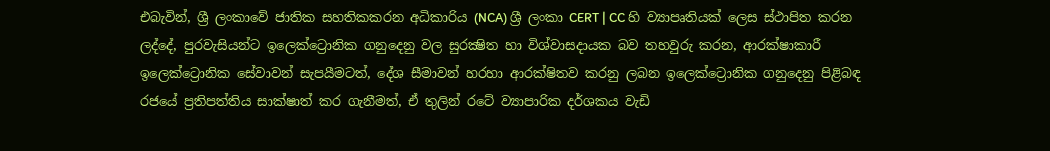එබැවින්, ශ්‍රී ලංකාවේ ජාතික සහතිකකරන අධිකාරිය (NCA) ශ්‍රී ලංකා CERT | CC හි ව්‍යාපෘතියක් ලෙස ස්ථාපිත කරන ලද්දේ, පුරවැසියන්ට ඉලෙක්ට්‍රොනික ගනුදෙනු වල සුරක්‍ෂිත හා විශ්වාසදායක බව තහවුරු කරන, ආරක්ෂාකාරී ඉලෙක්ට්‍රොනික සේවාවන් සැපයීමටත්, දේශ සීමාවන් හරහා ආරක්ෂිතව කරනු ලබන ඉලෙක්ට්‍රොනික ගනුදෙනු පිළිබඳ රජයේ ප්‍රතිපත්තිය සාක්ෂාත් කර ගැනීමත්, ඒ තුලින් රටේ ව්‍යාපාරික දර්ශකය වැඩි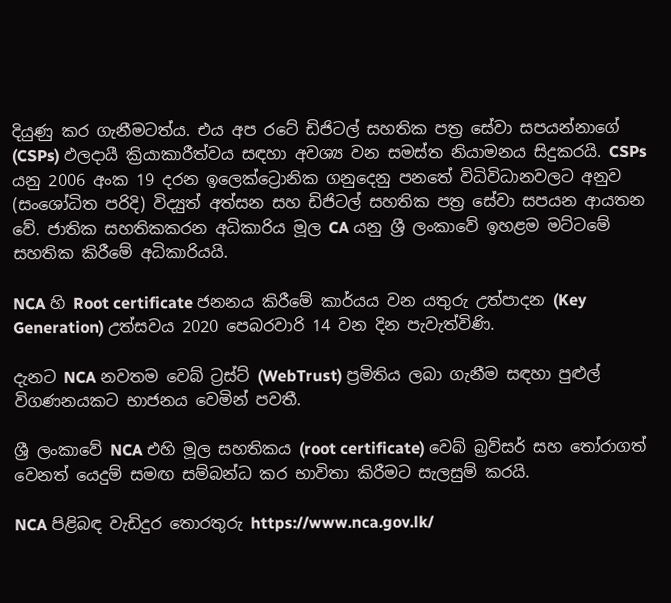දියුණු කර ගැනීමටත්ය. එය අප රටේ ඩිජිටල් සහතික පත්‍ර සේවා සපයන්නාගේ (CSPs) ඵලදායී ක්‍රියාකාරීත්වය සඳහා අවශ්‍ය වන සමස්ත නියාමනය සිදුකරයි. CSPs යනු 2006 අංක 19 දරන ඉලෙක්ට්‍රොනික ගනුදෙනු පනතේ විධිවිධානවලට අනුව (සංශෝධිත පරිදි) විද්‍යුත් අත්සන සහ ඩිජිටල් සහතික පත්‍ර සේවා සපයන ආයතන වේ. ජාතික සහතිකකරන අධිකාරිය මූල CA යනු ශ්‍රී ලංකාවේ ඉහළම මට්ටමේ සහතික කිරීමේ අධිකාරියයි.

NCA හි Root certificate ජනනය කිරීමේ කාර්යය වන යතුරු උත්පාදන (Key Generation) උත්සවය 2020 පෙබරවාරි 14 වන දින පැවැත්විණි.

දැනට NCA නවතම වෙබ් ට්‍රස්ට් (WebTrust) ප්‍රමිතිය ලබා ගැනීම සඳහා පුළුල් විගණනයකට භාජනය වෙමින් පවතී.

ශ්‍රී ලංකාවේ NCA එහි මූල සහතිකය (root certificate) වෙබ් බ්‍රව්සර් සහ තෝරාගත් වෙනත් යෙදුම් සමඟ සම්බන්ධ කර භාවිතා කිරීමට සැලසුම් කරයි.

NCA පිළිබඳ වැඩිදුර තොරතුරු https://www.nca.gov.lk/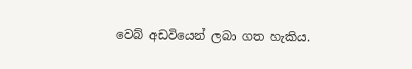වෙබ් අඩවියෙන් ලබා ගත හැකිය.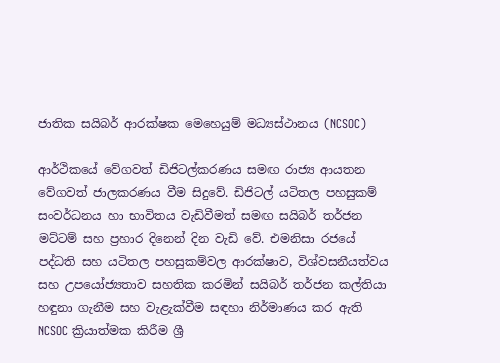ජාතික සයිබර් ආරක්ෂක මෙහෙයුම් මධ්‍යස්ථානය (NCSOC)

ආර්ථිකයේ වේගවත් ඩිජිටල්කරණය සමඟ රාජ්‍ය ආයතන වේගවත් ජාලකරණය වීම සිදුවේ. ඩිජිටල් යටිතල පහසුකම් සංවර්ධනය හා භාවිතය වැඩිවීමත් සමඟ සයිබර් තර්ජන මට්ටම් සහ ප්‍රහාර දිනෙන් දින වැඩි වේ. එමනිසා රජයේ පද්ධති සහ යටිතල පහසුකම්වල ආරක්ෂාව, විශ්වසනීයත්වය සහ උපයෝජ්‍යතාව සහතික කරමින් සයිබර් තර්ජන කල්තියා හඳුනා ගැනීම සහ වැළැක්වීම සඳහා නිර්මාණය කර ඇති NCSOC ක්‍රියාත්මක කිරීම ශ්‍රී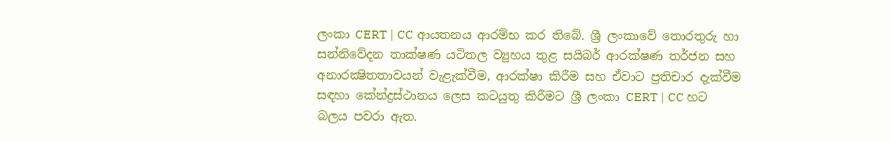ලංකා CERT | CC ආයතනය ආරම්භ කර තිබේ. ශ්‍රී ලංකාවේ තොරතුරු හා සන්නිවේදන තාක්ෂණ යටිතල ව්‍යුහය තුළ සයිබර් ආරක්ෂණ තර්ජන සහ අනාරක්‍ෂිතතාවයන් වැළැක්වීම, ආරක්ෂා කිරීම සහ ඒවාට ප්‍රතිචාර දැක්වීම සඳහා කේන්ද්‍රස්ථානය ලෙස කටයුතු කිරීමට ශ්‍රී ලංකා CERT | CC හට බලය පවරා ඇත.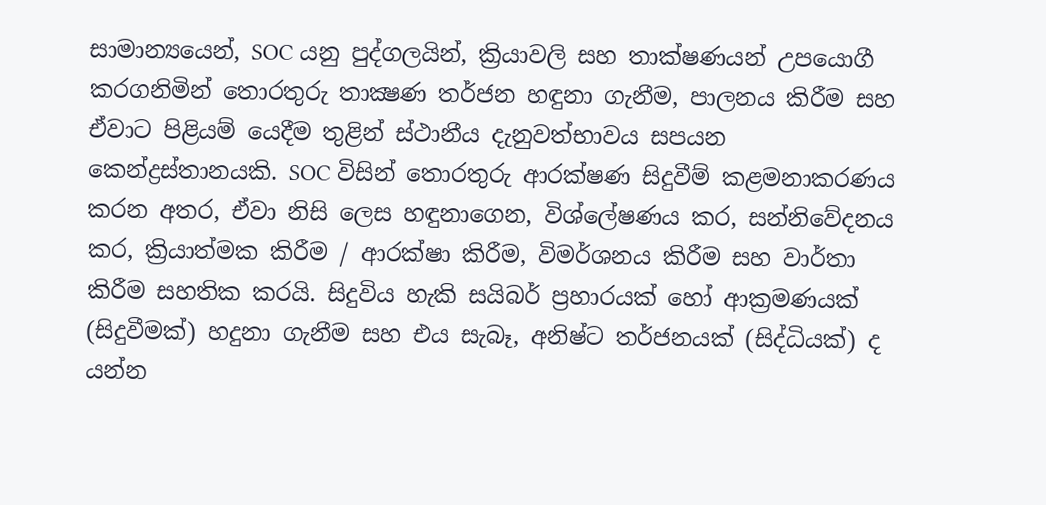සාමාන්‍යයෙන්, SOC යනු පුද්ගලයින්, ක්‍රියාවලි සහ තාක්ෂණයන් උපයොගී කරගනිමින් තොරතුරු තාක්‍ෂණ තර්ජන හඳුනා ගැනීම, පාලනය කිරීම සහ ඒවාට පිළියම් යෙදීම තුළින් ස්ථානීය දැනුවත්භාවය සපයන කෙන්ද්‍රස්තානයකි. SOC විසින් තොරතුරු ආරක්ෂණ සිදුවීම් කළමනාකරණය කරන අතර, ඒවා නිසි ලෙස හඳුනාගෙන, විශ්ලේෂණය කර, සන්නිවේදනය කර, ක්‍රියාත්මක කිරීම / ආරක්ෂා කිරීම, විමර්ශනය කිරීම සහ වාර්තා කිරීම සහතික කරයි. සිදුවිය හැකි සයිබර් ප්‍රහාරයක් හෝ ආක්‍රමණයක් (සිදුවීමක්) හදුනා ගැනීම සහ එය සැබෑ, අනිෂ්ට තර්ජනයක් (සිද්ධියක්) ද යන්න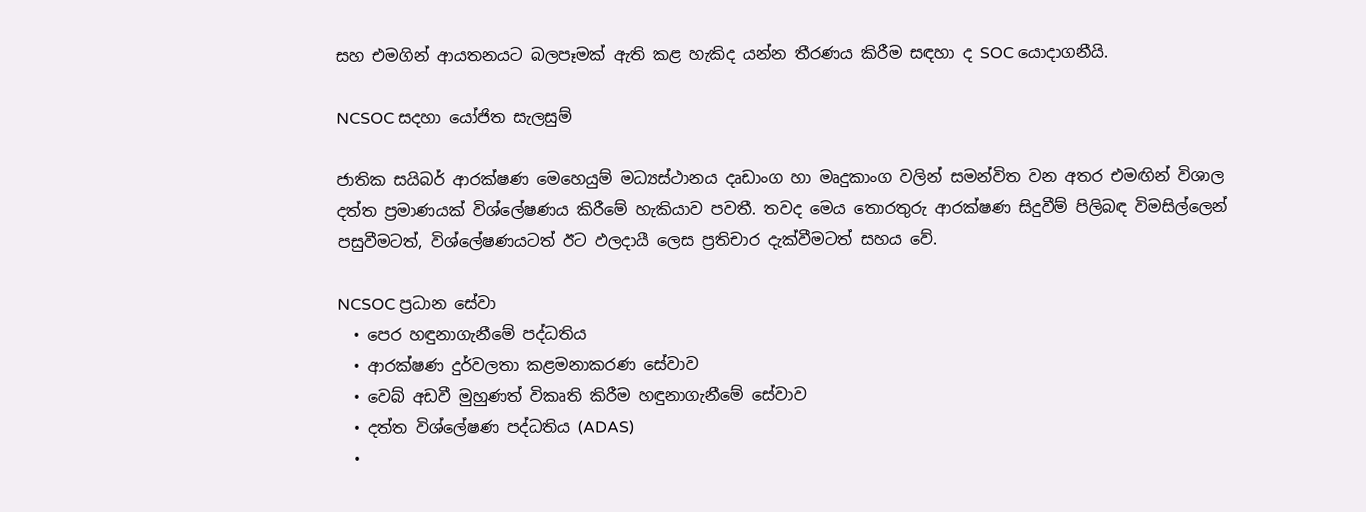සහ එමගින් ආයතනයට බලපෑමක් ඇති කළ හැකිද යන්න තීරණය කිරීම සඳහා ද SOC යොදාගනීයි.

NCSOC සදහා යෝජිත සැලසුම්

ජාතික සයිබර් ආරක්ෂණ මෙහෙයුම් මධ්‍යස්ථානය දෘඩාංග හා මෘදුකාංග වලින් සමන්විත වන අතර එමඟින් විශාල දත්ත ප්‍රමාණයක් විශ්ලේෂණය කිරීමේ හැකියාව පවතී. තවද මෙය තොරතුරු ආරක්ෂණ සිදුවීම් පිලිබඳ විමසිල්ලෙන් පසුවීමටත්, විශ්ලේෂණයටත් ඊට ඵලදායී ලෙස ප්‍රතිචාර දැක්වීමටත් සහය වේ.

NCSOC ප්‍රධාන සේවා
  • පෙර හඳුනාගැනීමේ පද්ධතිය
  • ආරක්ෂණ දුර්වලතා කළමනාකරණ සේවාව
  • වෙබ් අඩවී මුහුණත් විකෘති කිරීම හඳුනාගැනීමේ සේවාව
  • දත්ත විශ්ලේෂණ පද්ධතිය (ADAS)
  •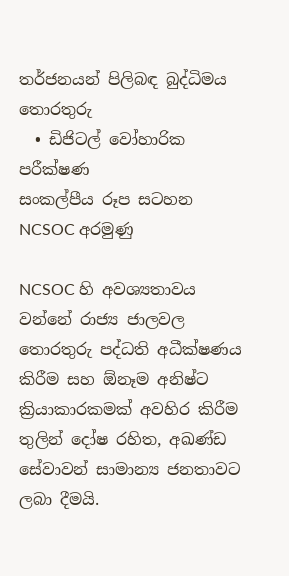තර්ජනයන් පිලිබඳ බුද්ධිමය තොරතුරු
  • ඩිජිටල් වෝහාරික පරීක්ෂණ
සංකල්පීය රූප සටහන
NCSOC අරමුණු

NCSOC හි අවශ්‍යතාවය වන්නේ රාජ්‍ය ජාලවල තොරතුරු පද්ධති අධීක්ෂණය කිරීම සහ ඕනෑම අනිෂ්ට ක්‍රියාකාරකමක් අවහිර කිරීම තුලින් දෝෂ රහිත, අඛණ්ඩ සේවාවන් සාමාන්‍ය ජනතාවට ලබා දීමයි.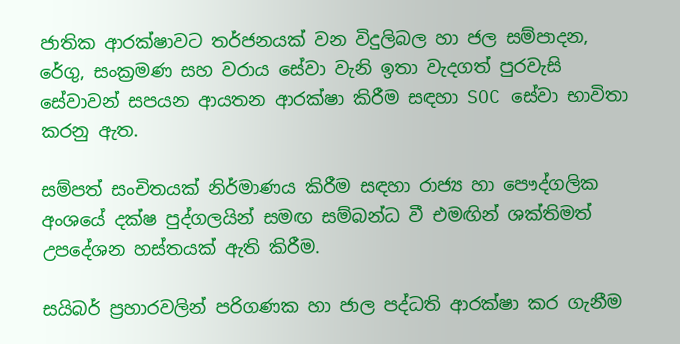ජාතික ආරක්ෂාවට තර්ජනයක් වන විදුලිබල හා ජල සම්පාදන, රේගු, සංක්‍රමණ සහ වරාය සේවා වැනි ඉතා වැදගත් පුරවැසි සේවාවන් සපයන ආයතන ආරක්ෂා කිරීම සඳහා SOC සේවා භාවිතා කරනු ඇත.

සම්පත් සංචිතයක් නිර්මාණය කිරීම සඳහා රාජ්‍ය හා පෞද්ගලික අංශයේ දක්ෂ පුද්ගලයින් සමඟ සම්බන්ධ වී එමඟින් ශක්තිමත් උපදේශන හස්තයක් ඇති කිරීම.

සයිබර් ප්‍රහාරවලින් පරිගණක හා ජාල පද්ධති ආරක්ෂා කර ගැනීම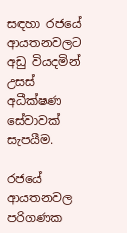සඳහා රජයේ ආයතනවලට අඩු වියදමින් උසස් අධීක්ෂණ සේවාවක් සැපයීම.

රජයේ ආයතනවල පරිගණක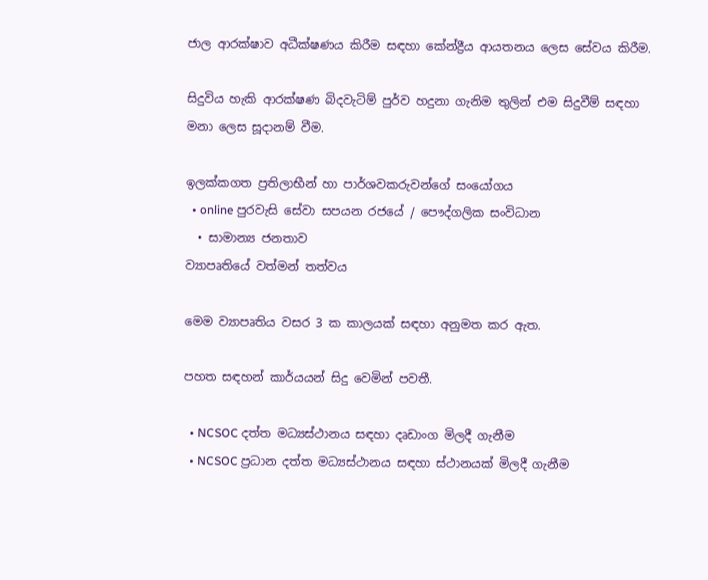ජාල ආරක්ෂාව අධීක්ෂණය කිරීම සඳහා කේන්ද්‍රීය ආයතනය ලෙස සේවය කිරීම.

සිදුවිය හැකි ආරක්ෂණ බිදවැටිම් පුර්ව හදුනා ගැනිම තුලින් එම සිදුවීම් සඳහා මනා ලෙස සූදානම් වීම.

ඉලක්කගත ප්‍රතිලාභීන් හා පාර්ශවකරුවන්ගේ සංයෝගය
  • online පුරවැසි සේවා සපයන රජයේ / පෞද්ගලික සංවිධාන
  • සාමාන්‍ය ජනතාව
ව්‍යාපෘතියේ වත්මන් තත්වය

මෙම ව්‍යාපෘතිය වසර 3 ක කාලයක් සඳහා අනුමත කර ඇත.

පහත සඳහන් කාර්යයන් සිදු වෙමින් පවතී.

  • NCSOC දත්ත මධ්‍යස්ථානය සඳහා දෘඩාංග මිලදී ගැනීම
  • NCSOC ප්‍රධාන දත්ත මධ්‍යස්ථානය සඳහා ස්ථානයක් මිලදී ගැනීම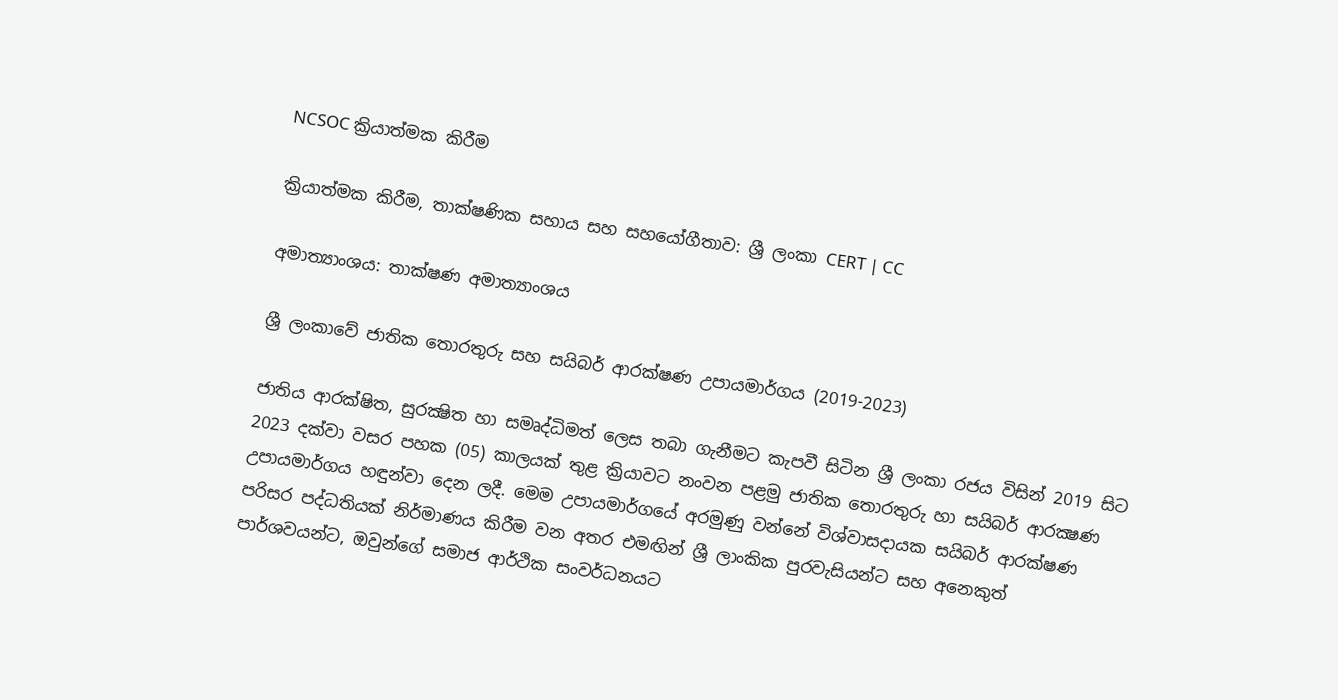NCSOC ක්‍රියාත්මක කිරීම

ක්‍රියාත්මක කිරීම, තාක්ෂණික සහාය සහ සහයෝගීතාව: ශ්‍රී ලංකා CERT | CC

අමාත්‍යාංශය: තාක්ෂණ අමාත්‍යාංශය

ශ්‍රී ලංකාවේ ජාතික තොරතුරු සහ සයිබර් ආරක්ෂණ උපායමාර්ගය (2019-2023)

ජාතිය ආරක්ෂිත, සුරක්‍ෂිත හා සමෘද්ධිමත් ලෙස තබා ගැනීමට කැපවී සිටින ශ්‍රී ලංකා රජය විසින් 2019 සිට 2023 දක්වා වසර පහක (05) කාලයක් තුළ ක්‍රියාවට නංවන පළමු ජාතික තොරතුරු හා සයිබර් ආරක්‍ෂණ උපායමාර්ගය හඳුන්වා දෙන ලදී. මෙම උපායමාර්ගයේ අරමුණු වන්නේ විශ්වාසදායක සයිබර් ආරක්ෂණ පරිසර පද්ධතියක් නිර්මාණය කිරීම වන අතර එමඟින් ශ්‍රී ලාංකික පුරවැසියන්ට සහ අනෙකුත් පාර්ශවයන්ට, ඔවුන්ගේ සමාජ ආර්ථික සංවර්ධනයට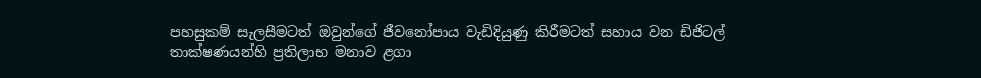පහසුකම් සැලසීමටත් ඔවුන්ගේ ජීවනෝපාය වැඩිදියුණු කිරීමටත් සහාය වන ඩිජිටල් තාක්ෂණයන්හි ප්‍රතිලාභ මනාව ළගා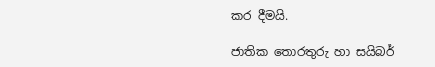කර දීමයි.

ජාතික තොරතුරු හා සයිබර්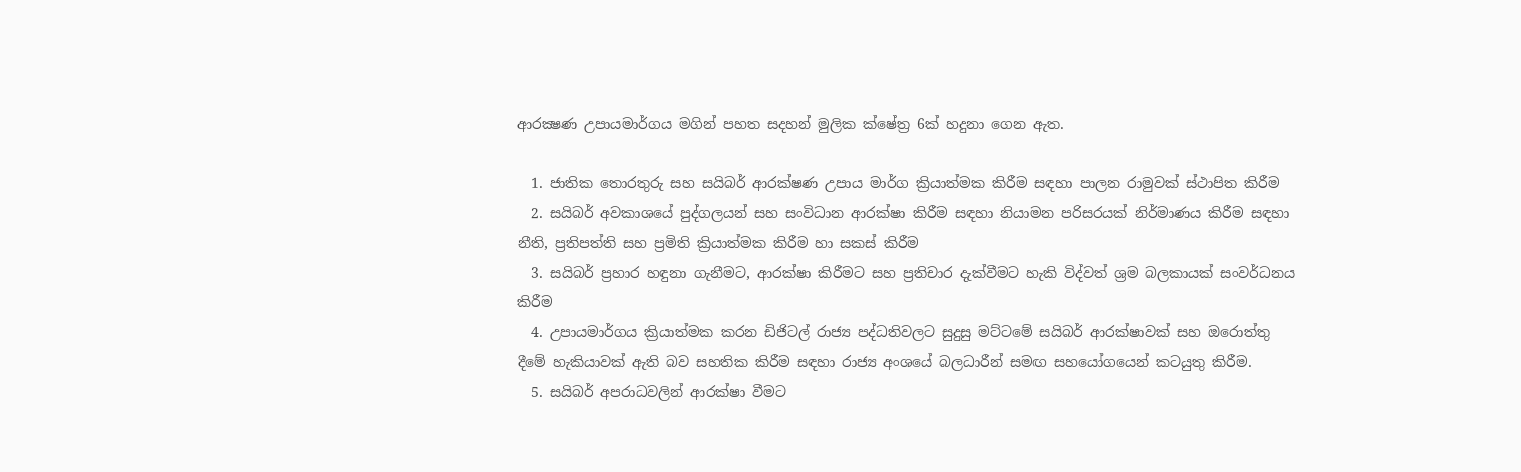ආරක්‍ෂණ උපායමාර්ගය මගින් පහත සදහන් මුලික ක්ෂේත්‍ර 6ක් හදුනා ගෙන ඇත.

  1. ජාතික තොරතුරු සහ සයිබර් ආරක්ෂණ උපාය මාර්ග ක්‍රියාත්මක කිරීම සඳහා පාලන රාමුවක් ස්ථාපිත කිරීම
  2. සයිබර් අවකාශයේ පුද්ගලයන් සහ සංවිධාන ආරක්ෂා කිරීම සඳහා නියාමන පරිසරයක් නිර්මාණය කිරීම සඳහා නීති, ප්‍රතිපත්ති සහ ප්‍රමිති ක්‍රියාත්මක කිරීම හා සකස් කිරීම
  3. සයිබර් ප්‍රහාර හඳුනා ගැනීමට, ආරක්ෂා කිරීමට සහ ප්‍රතිචාර දැක්වීමට හැකි විද්වත් ශ්‍රම බලකායක් සංවර්ධනය කිරීම
  4. උපායමාර්ගය ක්‍රියාත්මක කරන ඩිජිටල් රාජ්‍ය පද්ධතිවලට සුදුසු මට්ටමේ සයිබර් ආරක්ෂාවක් සහ ඔරොත්තු දීමේ හැකියාවක් ඇති බව සහතික කිරීම සඳහා රාජ්‍ය අංශයේ බලධාරීන් සමඟ සහයෝගයෙන් කටයුතු කිරීම.
  5. සයිබර් අපරාධවලින් ආරක්ෂා වීමට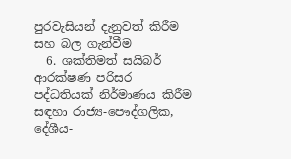පුරවැසියන් දැනුවත් කිරීම සහ බල ගැන්වීම
  6. ශක්තිමත් සයිබර් ආරක්ෂණ පරිසර පද්ධතියක් නිර්මාණය කිරීම සඳහා රාජ්‍ය-පෞද්ගලික, දේශීය-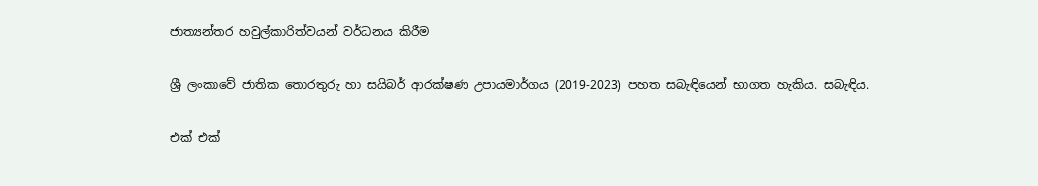ජාත්‍යන්තර හවුල්කාරිත්වයන් වර්ධනය කිරීම

ශ්‍රී ලංකාවේ ජාතික තොරතුරු හා සයිබර් ආරක්ෂණ උපායමාර්ගය (2019-2023) පහත සබැඳියෙන් භාගත හැකිය. සබැඳිය.

එක් එක්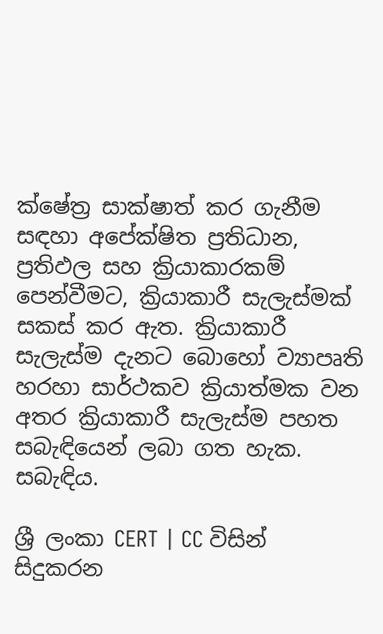ක්ෂේත්‍ර සාක්ෂාත් කර ගැනීම සඳහා අපේක්ෂිත ප්‍රතිධාන, ප්‍රතිඵල සහ ක්‍රියාකාරකම් පෙන්වීමට, ක්‍රියාකාරී සැලැස්මක් සකස් කර ඇත. ක්‍රියාකාරී සැලැස්ම දැනට බොහෝ ව්‍යාපෘති හරහා සාර්ථකව ක්‍රියාත්මක වන අතර ක්‍රියාකාරී සැලැස්ම පහත සබැඳියෙන් ලබා ගත හැක. සබැඳිය.

ශ්‍රී ලංකා CERT | CC විසින් සිදුකරන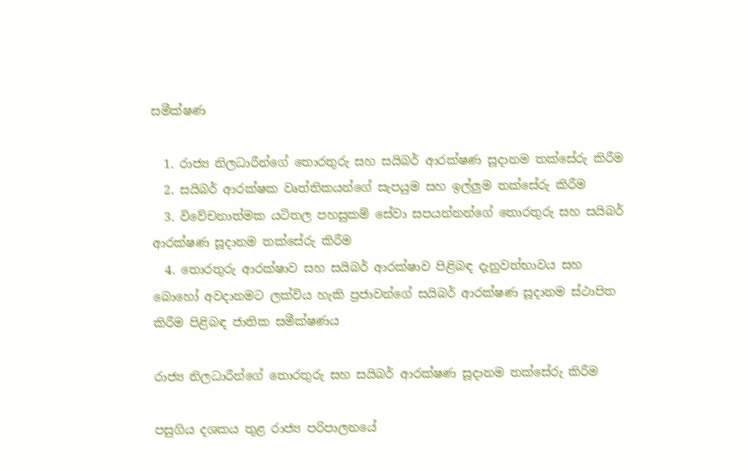සමීක්ෂණ

  1. රාජ්‍ය නිලධාරීන්ගේ තොරතුරු සහ සයිබර් ආරක්ෂණ සූදානම තක්සේරු කිරීම
  2. සයිබර් ආරක්ෂක වෘත්තිකයන්ගේ සැපයුම සහ ඉල්ලුම තක්සේරු කිරීම
  3. විවේචනාත්මක යටිතල පහසුකම් සේවා සපයන්නන්ගේ තොරතුරු සහ සයිබර් ආරක්ෂණ සූදානම තක්සේරු කිරීම
  4. තොරතුරු ආරක්ෂාව සහ සයිබර් ආරක්ෂාව පිළිබඳ දැනුවත්භාවය සහ බොහෝ අවදානමට ලක්විය හැකි ප්‍රජාවන්ගේ සයිබර් ආරක්ෂණ සූදානම ස්ථාපිත කිරීම පිළිබඳ ජාතික සමීක්ෂණය

රාජ්‍ය නිලධාරීන්ගේ තොරතුරු සහ සයිබර් ආරක්ෂණ සූදානම තක්සේරු කිරීම

පසුගිය දශකය තුළ රාජ්‍ය පරිපාලනයේ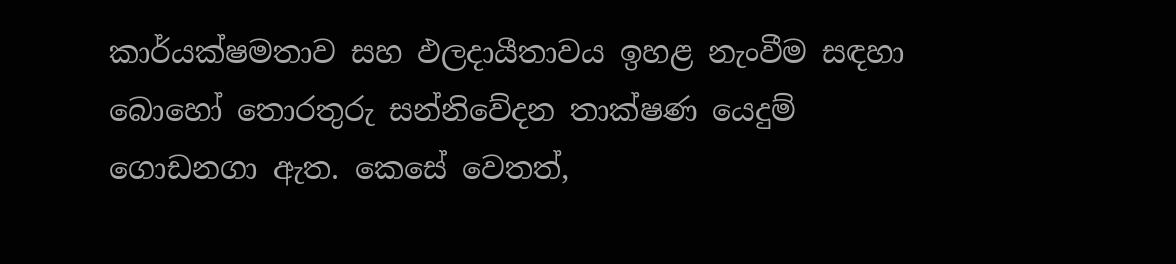කාර්යක්ෂමතාව සහ ඵලදායීතාවය ඉහළ නැංවීම සඳහා බොහෝ තොරතුරු සන්නිවේදන තාක්ෂණ යෙදුම් ගොඩනගා ඇත. කෙසේ වෙතත්,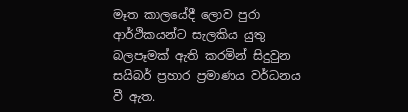මෑත කාලයේදී ලොව පුරා ආර්ථිකයන්ට සැලකිය යුතු බලපෑමක් ඇති කරමින් සිදුවුන සයිබර් ප්‍රහාර ප්‍රමාණය වර්ධනය වී ඇත.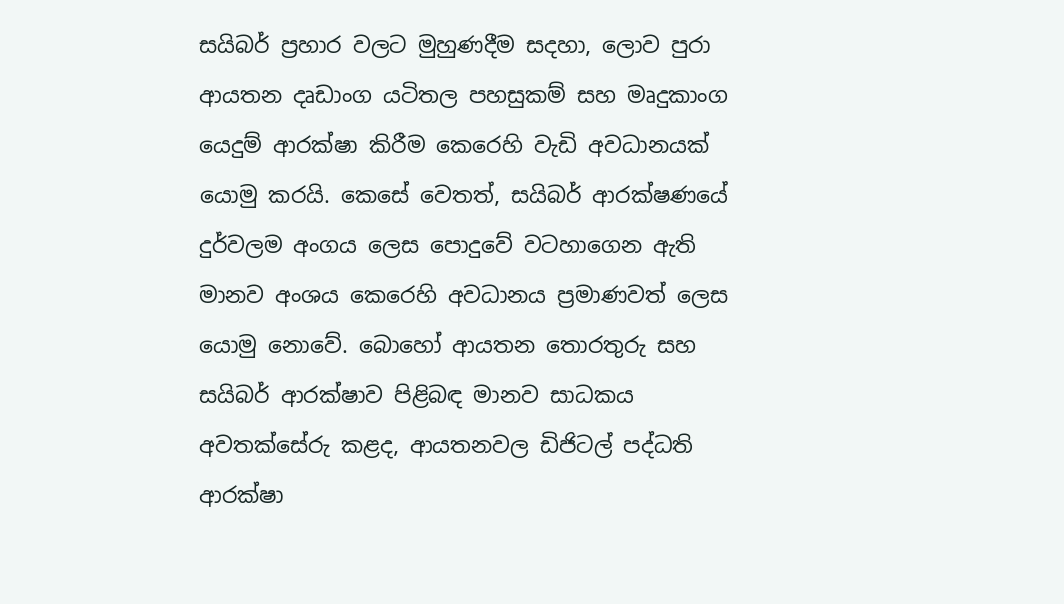සයිබර් ප්‍රහාර වලට මුහුණදීම සදහා, ලොව පුරා ආයතන දෘඩාංග යටිතල පහසුකම් සහ මෘදුකාංග යෙදුම් ආරක්ෂා කිරීම කෙරෙහි වැඩි අවධානයක් යොමු කරයි. කෙසේ වෙතත්, සයිබර් ආරක්ෂණයේ දුර්වලම අංගය ලෙස පොදුවේ වටහාගෙන ඇති මානව අංශය කෙරෙහි අවධානය ප්‍රමාණවත් ලෙස යොමු නොවේ. බොහෝ ආයතන තොරතුරු සහ සයිබර් ආරක්ෂාව පිළිබඳ මානව සාධකය අවතක්සේරු කළද, ආයතනවල ඩිජිටල් පද්ධති ආරක්ෂා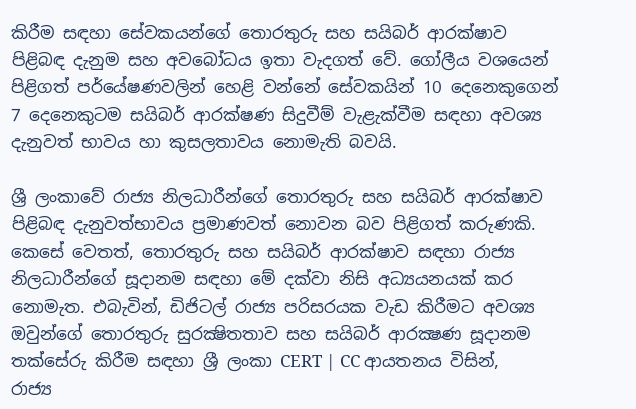කිරීම සඳහා සේවකයන්ගේ තොරතුරු සහ සයිබර් ආරක්ෂාව පිළිබඳ දැනුම සහ අවබෝධය ඉතා වැදගත් වේ. ගෝලීය වශයෙන් පිළිගත් පර්යේෂණවලින් හෙළි වන්නේ සේවකයින් 10 දෙනෙකුගෙන් 7 දෙනෙකුටම සයිබර් ආරක්ෂණ සිදුවීම් වැළැක්වීම සඳහා අවශ්‍ය දැනුවත් භාවය හා කුසලතාවය නොමැති බවයි.

ශ්‍රී ලංකාවේ රාජ්‍ය නිලධාරීන්ගේ තොරතුරු සහ සයිබර් ආරක්ෂාව පිළිබඳ දැනුවත්භාවය ප්‍රමාණවත් නොවන බව පිළිගත් කරුණකි. කෙසේ වෙතත්, තොරතුරු සහ සයිබර් ආරක්ෂාව සඳහා රාජ්‍ය නිලධාරීන්ගේ සූදානම සඳහා මේ දක්වා නිසි අධ්‍යයනයක් කර නොමැත. එබැවින්, ඩිජිටල් රාජ්‍ය පරිසරයක වැඩ කිරීමට අවශ්‍ය ඔවුන්ගේ තොරතුරු සුරක්‍ෂිතතාව සහ සයිබර් ආරක්‍ෂණ සූදානම තක්සේරු කිරීම සඳහා ශ්‍රී ලංකා CERT | CC ආයතනය විසින්, රාජ්‍ය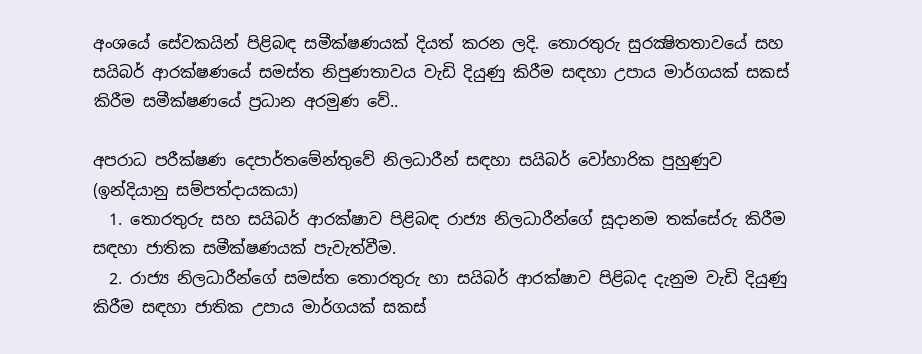අංශයේ සේවකයින් පිළිබඳ සමීක්ෂණයක් දියත් කරන ලදි. තොරතුරු සුරක්‍ෂිතතාවයේ සහ සයිබර් ආරක්ෂණයේ සමස්ත නිපුණතාවය වැඩි දියුණු කිරීම සඳහා උපාය මාර්ගයක් සකස් කිරීම සමීක්ෂණයේ ප්‍රධාන අරමුණ වේ..

අපරාධ පරීක්ෂණ දෙපාර්තමේන්තුවේ නිලධාරීන් සඳහා සයිබර් වෝහාරික පුහුණුව (ඉන්දියානු සම්පත්දායකයා)
  1. තොරතුරු සහ සයිබර් ආරක්ෂාව පිළිබඳ රාජ්‍ය නිලධාරීන්ගේ සූදානම තක්සේරු කිරීම සඳහා ජාතික සමීක්ෂණයක් පැවැත්වීම.
  2. රාජ්‍ය නිලධාරීන්ගේ සමස්ත තොරතුරු හා සයිබර් ආරක්ෂාව පිළිබද දැනුම වැඩි දියුණු කිරීම සඳහා ජාතික උපාය මාර්ගයක් සකස්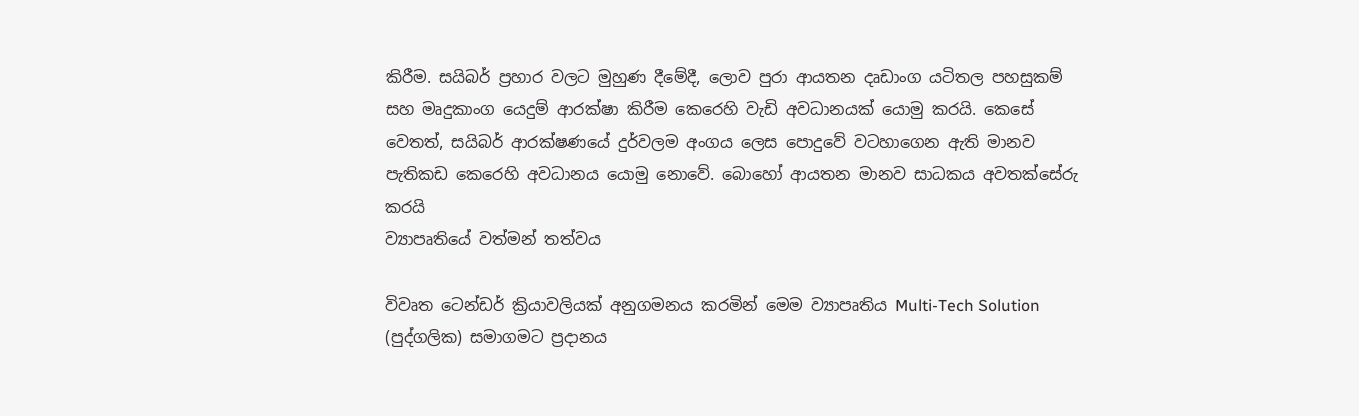කිරීම. සයිබර් ප්‍රහාර වලට මුහුණ දීමේදී, ලොව පුරා ආයතන දෘඩාංග යටිතල පහසුකම් සහ මෘදුකාංග යෙදුම් ආරක්ෂා කිරීම කෙරෙහි වැඩි අවධානයක් යොමු කරයි. කෙසේ වෙතත්, සයිබර් ආරක්ෂණයේ දුර්වලම අංගය ලෙස පොදුවේ වටහාගෙන ඇති මානව පැතිකඩ කෙරෙහි අවධානය යොමු නොවේ. බොහෝ ආයතන මානව සාධකය අවතක්සේරු කරයි
ව්‍යාපෘතියේ වත්මන් තත්වය

විවෘත ටෙන්ඩර් ක්‍රියාවලියක් අනුගමනය කරමින් මෙම ව්‍යාපෘතිය Multi-Tech Solution (පුද්ගලික) සමාගමට ප්‍රදානය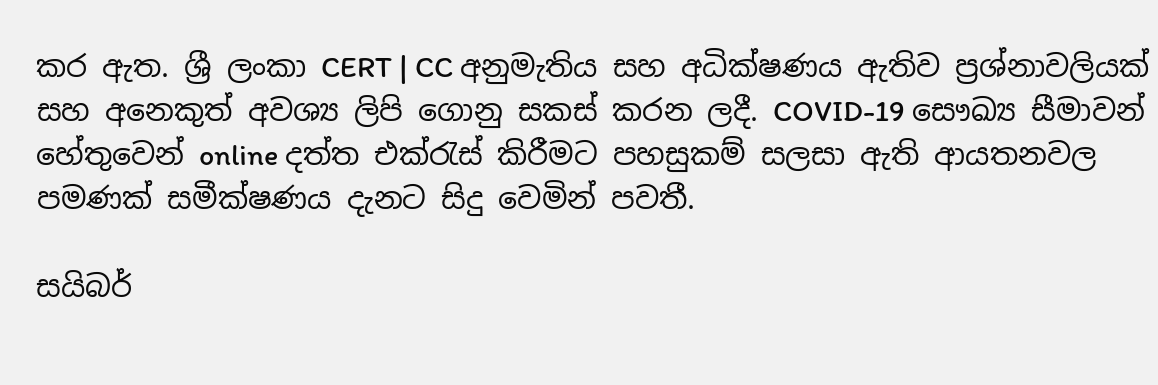කර ඇත. ශ්‍රී ලංකා CERT | CC අනුමැතිය සහ අධික්ෂණය ඇතිව ප්‍රශ්නාවලියක් සහ අනෙකුත් අවශ්‍ය ලිපි ගොනු සකස් කරන ලදී. COVID-19 සෞඛ්‍ය සීමාවන් හේතුවෙන් online දත්ත එක්රැස් කිරීමට පහසුකම් සලසා ඇති ආයතනවල පමණක් සමීක්ෂණය දැනට සිදු වෙමින් පවතී.

සයිබර්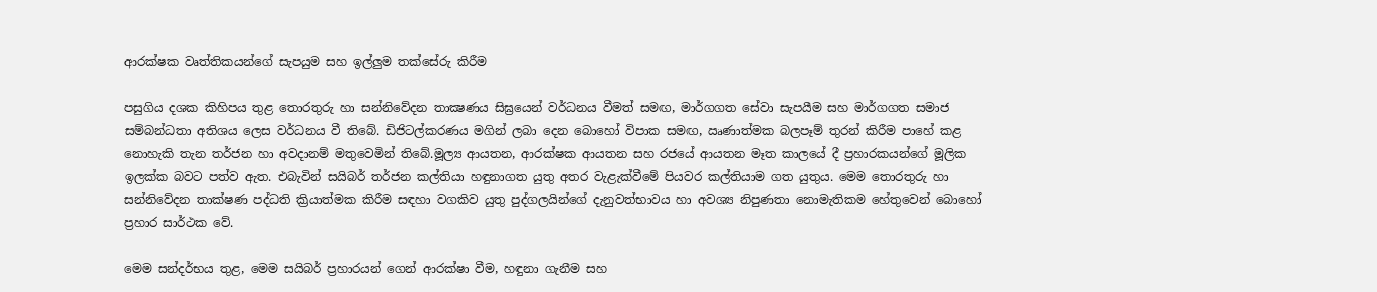ආරක්ෂක වෘත්තිකයන්ගේ සැපයුම සහ ඉල්ලුම තක්සේරු කිරීම

පසුගිය දශක කිහිපය තුළ තොරතුරු හා සන්නිවේදන තාක්‍ෂණය සිඝ්‍රයෙන් වර්ධනය වීමත් සමඟ, මාර්ගගත සේවා සැපයීම සහ මාර්ගගත සමාජ සම්බන්ධතා අතිශය ලෙස වර්ධනය වී තිබේ. ඩිජිටල්කරණය මගින් ලබා දෙන බොහෝ විපාක සමඟ, ඍණාත්මක බලපෑම් තුරන් කිරීම පාහේ කළ නොහැකි තැන තර්ජන හා අවදානම් මතුවෙමින් තිබේ.මූල්‍ය ආයතන, ආරක්ෂක ආයතන සහ රජයේ ආයතන මෑත කාලයේ දී ප්‍රහාරකයන්ගේ මූලික ඉලක්ක බවට පත්ව ඇත. එබැවින් සයිබර් තර්ජන කල්තියා හඳුනාගත යුතු අතර වැළැක්වීමේ පියවර කල්තියාම ගත යුතුය. මෙම තොරතුරු හා සන්නිවේදන තාක්ෂණ පද්ධති ක්‍රියාත්මක කිරීම සඳහා වගකිව යුතු පුද්ගලයින්ගේ දැනුවත්භාවය හා අවශ්‍ය නිපුණතා නොමැතිකම හේතුවෙන් බොහෝ ප්‍රහාර සාර්ථක වේ.

මෙම සන්දර්භය තුළ, මෙම සයිබර් ප්‍රහාරයන් ගෙන් ආරක්ෂා වීම, හඳුනා ගැනීම සහ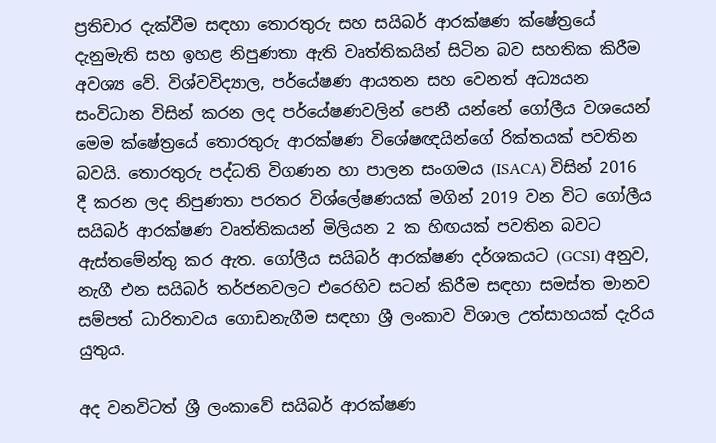ප්‍රතිචාර දැක්වීම සඳහා තොරතුරු සහ සයිබර් ආරක්ෂණ ක්ෂේත්‍රයේ දැනුමැති සහ ඉහළ නිපුණතා ඇති වෘත්තිකයින් සිටින බව සහතික කිරීම අවශ්‍ය වේ. විශ්වවිද්‍යාල, පර්යේෂණ ආයතන සහ වෙනත් අධ්‍යයන සංවිධාන විසින් කරන ලද පර්යේෂණවලින් පෙනී යන්නේ ගෝලීය වශයෙන් මෙම ක්ෂේත්‍රයේ තොරතුරු ආරක්ෂණ විශේෂඥයින්ගේ රික්තයක් පවතින බවයි. තොරතුරු පද්ධති විගණන හා පාලන සංගමය (ISACA) විසින් 2016 දී කරන ලද නිපුණතා පරතර විශ්ලේෂණයක් මගින් 2019 වන විට ගෝලීය සයිබර් ආරක්ෂණ වෘත්තිකයන් මිලියන 2 ක හිඟයක් පවතින බවට ඇස්තමේන්තු කර ඇත. ගෝලීය සයිබර් ආරක්ෂණ දර්ශකයට (GCSI) අනුව, නැගී එන සයිබර් තර්ජනවලට එරෙහිව සටන් කිරීම සඳහා සමස්ත මානව සම්පත් ධාරිතාවය ගොඩනැගීම සඳහා ශ්‍රී ලංකාව විශාල උත්සාහයක් දැරිය යුතුය.

අද වනවිටත් ශ්‍රී ලංකාවේ සයිබර් ආරක්ෂණ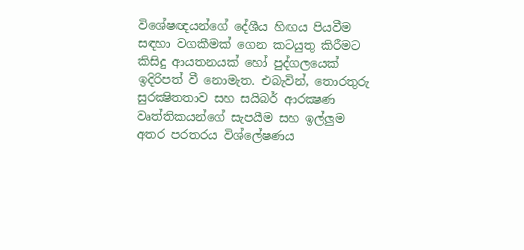විශේෂඥයන්ගේ දේශීය හිඟය පියවීම සඳහා වගකීමක් ගෙන කටයුතු කිරීමට කිසිදු ආයතනයක් හෝ පුද්ගලයෙක් ඉදිරිපත් වී නොමැත. එබැවින්, තොරතුරු සුරක්‍ෂිතතාව සහ සයිබර් ආරක්‍ෂණ වෘත්තිකයන්ගේ සැපයීම සහ ඉල්ලුම අතර පරතරය විශ්ලේෂණය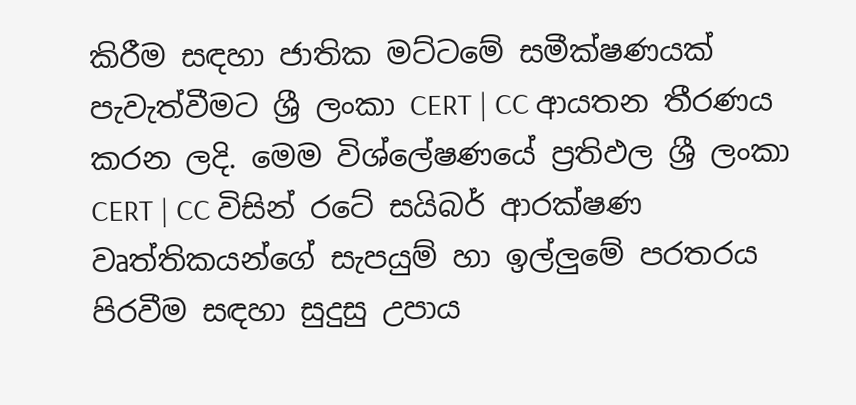කිරීම සඳහා ජාතික මට්ටමේ සමීක්ෂණයක් පැවැත්වීමට ශ්‍රී ලංකා CERT | CC ආයතන තීරණය කරන ලදි. මෙම විශ්ලේෂණයේ ප්‍රතිඵල ශ්‍රී ලංකා CERT | CC විසින් රටේ සයිබර් ආරක්ෂණ වෘත්තිකයන්ගේ සැපයුම් හා ඉල්ලුමේ පරතරය පිරවීම සඳහා සුදුසු උපාය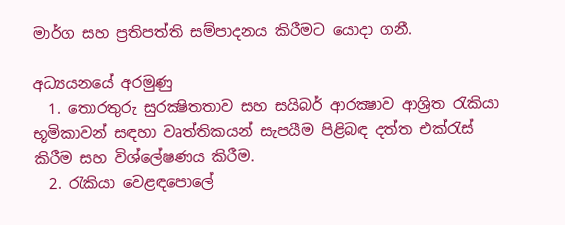මාර්ග සහ ප්‍රතිපත්ති සම්පාදනය කිරීමට යොදා ගනී.

අධ්‍යයනයේ අරමුණු
  1. තොරතුරු සුරක්‍ෂිතතාව සහ සයිබර් ආරක්‍ෂාව ආශ්‍රිත රැකියා භූමිකාවන් සඳහා වෘත්තිකයන් සැපයීම පිළිබඳ දත්ත එක්රැස් කිරීම සහ විශ්ලේෂණය කිරීම.
  2. රැකියා වෙළඳපොලේ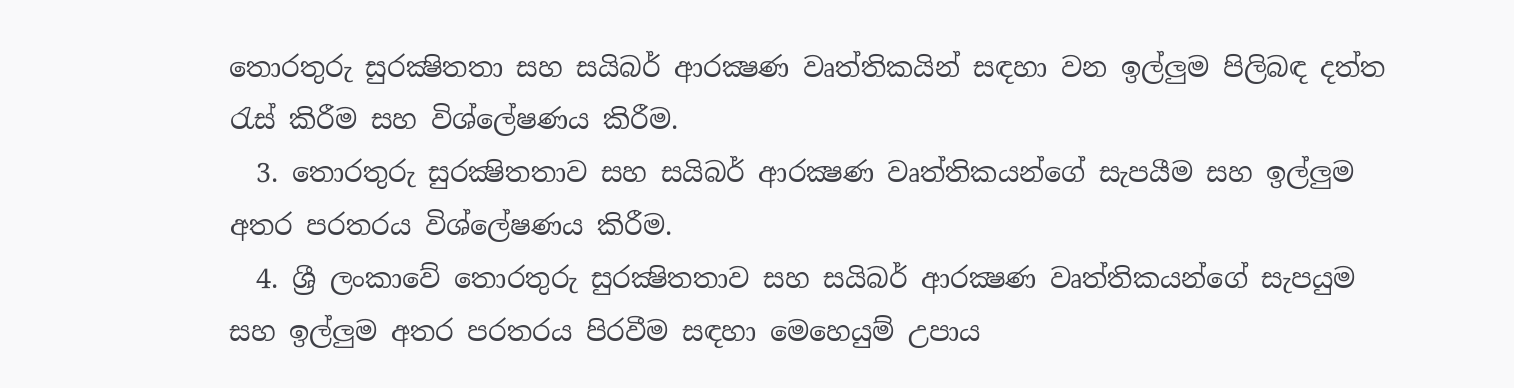තොරතුරු සුරක්‍ෂිතතා සහ සයිබර් ආරක්‍ෂණ වෘත්තිකයින් සඳහා වන ඉල්ලුම පිලිබඳ දත්ත රැස් කිරීම සහ විශ්ලේෂණය කිරීම.
  3. තොරතුරු සුරක්‍ෂිතතාව සහ සයිබර් ආරක්‍ෂණ වෘත්තිකයන්ගේ සැපයීම සහ ඉල්ලුම අතර පරතරය විශ්ලේෂණය කිරීම.
  4. ශ්‍රී ලංකාවේ තොරතුරු සුරක්‍ෂිතතාව සහ සයිබර් ආරක්‍ෂණ වෘත්තිකයන්ගේ සැපයුම සහ ඉල්ලුම අතර පරතරය පිරවීම සඳහා මෙහෙයුම් උපාය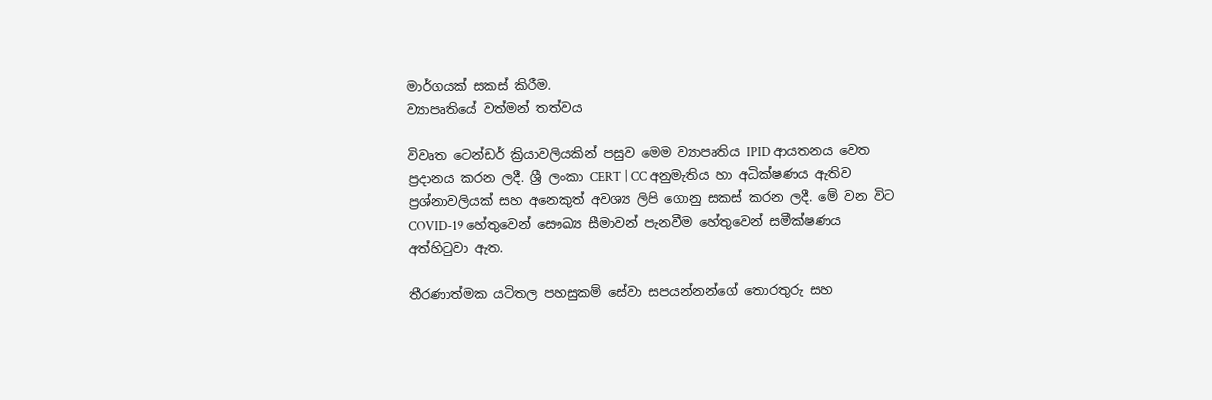මාර්ගයක් සකස් කිරීම.
ව්‍යාපෘතියේ වත්මන් තත්වය

විවෘත ටෙන්ඩර් ක්‍රියාවලියකින් පසුව මෙම ව්‍යාපෘතිය IPID ආයතනය වෙත ප්‍රදානය කරන ලදී. ශ්‍රී ලංකා CERT | CC අනුමැතිය හා අධික්ෂණය ඇතිව ප්‍රශ්නාවලියක් සහ අනෙකුත් අවශ්‍ය ලිපි ගොනු සකස් කරන ලදී. මේ වන විට COVID-19 හේතුවෙන් සෞඛ්‍ය සීමාවන් පැනවීම හේතුවෙන් සමීක්ෂණය අත්හිටුවා ඇත.

තීරණාත්මක යටිතල පහසුකම් සේවා සපයන්නන්ගේ තොරතුරු සහ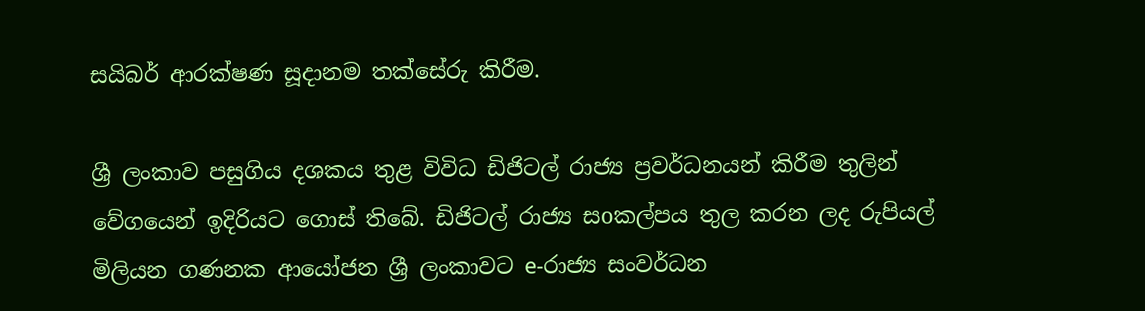සයිබර් ආරක්ෂණ සූදානම තක්සේරු කිරීම.

ශ්‍රී ලංකාව පසුගිය දශකය තුළ විවිධ ඩිජිටල් රාජ්‍ය ප්‍රවර්ධනයන් කිරීම තුලින් වේගයෙන් ඉදිරියට ගොස් තිබේ. ඩිජිටල් රාජ්‍ය සoකල්පය තුල කරන ලද රුපියල් මිලියන ගණනක ආයෝජන ශ්‍රී ලංකාවට e-රාජ්‍ය සංවර්ධන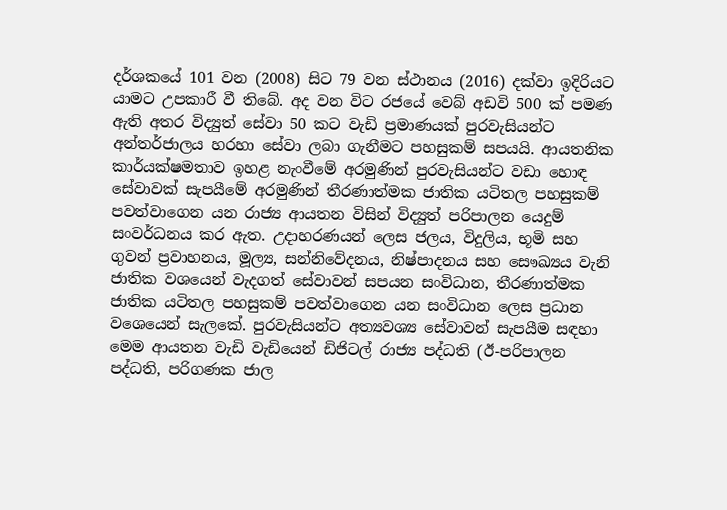දර්ශකයේ 101 වන (2008) සිට 79 වන ස්ථානය (2016) දක්වා ඉදිරියට යාමට උපකාරී වී තිබේ. අද වන විට රජයේ වෙබ් අඩවි 500 ක් පමණ ඇති අතර විද්‍යුත් සේවා 50 කට වැඩි ප්‍රමාණයක් පුරවැසියන්ට අන්තර්ජාලය හරහා සේවා ලබා ගැනීමට පහසුකම් සපයයි. ආයතනික කාර්යක්ෂමතාව ඉහළ නැංවීමේ අරමුණින් පුරවැසියන්ට වඩා හොඳ සේවාවක් සැපයීමේ අරමුණින් තීරණාත්මක ජාතික යටිතල පහසුකම් පවත්වාගෙන යන රාජ්‍ය ආයතන විසින් විද්‍යුත් පරිපාලන යෙදුම් සංවර්ධනය කර ඇත. උදාහරණයන් ලෙස ජලය, විදුලිය, භූමි සහ ගුවන් ප්‍රවාහනය, මූල්‍ය, සන්නිවේදනය, නිෂ්පාදනය සහ සෞඛ්‍යය වැනි ජාතික වශයෙන් වැදගත් සේවාවන් සපයන සංවිධාන, තීරණාත්මක ජාතික යටිතල පහසුකම් පවත්වාගෙන යන සංවිධාන ලෙස ප්‍රධාන වශෙයෙන් සැලකේ. පුරවැසියන්ට අත්‍යවශ්‍ය සේවාවන් සැපයීම සඳහා මෙම ආයතන වැඩි වැඩියෙන් ඩිජිටල් රාජ්‍ය පද්ධති (ඊ-පරිපාලන පද්ධති, පරිගණක ජාල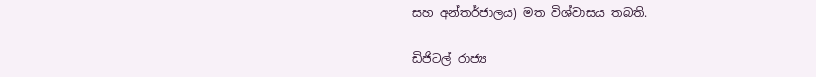සහ අන්තර්ජාලය) මත විශ්වාසය තබති.

ඩිජිටල් රාජ්‍ය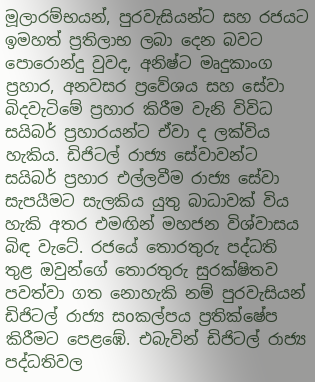මූලාරම්භයන්, පුරවැසියන්ට සහ රජයට ඉමහත් ප්‍රතිලාභ ලබා දෙන බවට පොරොන්දු වුවද, අනිෂ්ට මෘදුකාංග ප්‍රහාර, අනවසර ප්‍රවේශය සහ සේවා බිදවැටිමේ ප්‍රහාර කිරීම වැනි විවිධ සයිබර් ප්‍රහාරයන්ට ඒවා ද ලක්විය හැකිය. ඩිජිටල් රාජ්‍ය සේවාවන්ට සයිබර් ප්‍රහාර එල්ලවීම රාජ්‍ය සේවා සැපයීමට සැලකිය යුතු බාධාවක් විය හැකි අතර එමඟින් මහජන විශ්වාසය බිඳ වැටේ. රජයේ තොරතුරු පද්ධති තුළ ඔවුන්ගේ තොරතුරු සුරක්ෂිතව පවත්වා ගත නොහැකි නම් පුරවැසියන් ඩිජිටල් රාජ්‍ය සoකල්පය ප්‍රතික්ෂේප කිරීමට පෙළඹේ. එබැවින් ඩිජිටල් රාජ්‍ය පද්ධතිවල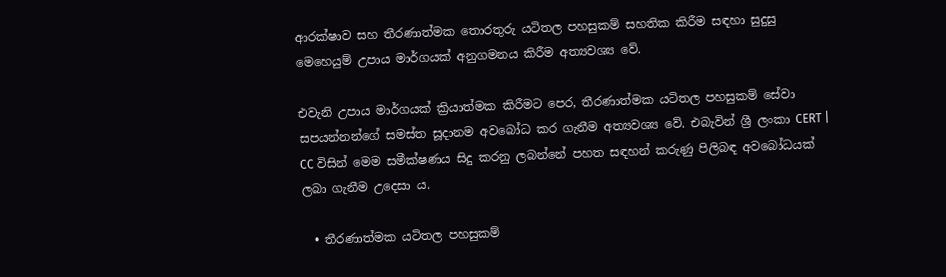ආරක්ෂාව සහ තීරණාත්මක තොරතුරු යටිතල පහසුකම් සහතික කිරීම සඳහා සුදුසු මෙහෙයුම් උපාය මාර්ගයක් අනුගමනය කිරීම අත්‍යවශ්‍ය වේ.

එවැනි උපාය මාර්ගයක් ක්‍රියාත්මක කිරීමට පෙර, තීරණාත්මක යටිතල පහසුකම් සේවා සපයන්නන්ගේ සමස්ත සූදානම අවබෝධ කර ගැනීම අත්‍යවශ්‍ය වේ. එබැවින් ශ්‍රී ලංකා CERT | CC විසින් මෙම සමීක්ෂණය සිදු කරනු ලබන්නේ පහත සඳහන් කරුණු පිලිබඳ අවබෝධයක් ලබා ගැනීම උදෙසා ය.

  • තීරණාත්මක යටිතල පහසුකම්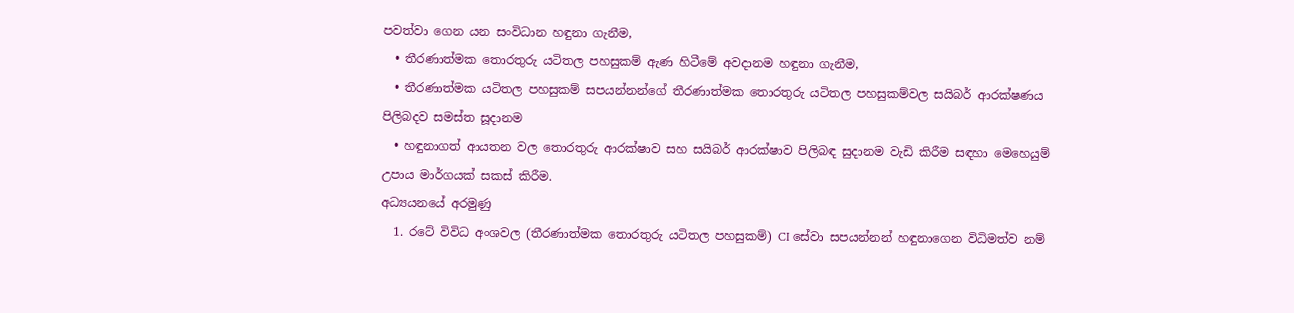පවත්වා ගෙන යන සංවිධාන හඳුනා ගැනීම,
  • තීරණාත්මක තොරතුරු යටිතල පහසුකම් ඇණ හිටීමේ අවදානම හඳුනා ගැනීම,
  • තීරණාත්මක යටිතල පහසුකම් සපයන්නන්ගේ තීරණාත්මක තොරතුරු යටිතල පහසුකම්වල සයිබර් ආරක්ෂණය පිලිබදව සමස්ත සූදානම
  • හඳුනාගත් ආයතන වල තොරතුරු ආරක්ෂාව සහ සයිබර් ආරක්ෂාව පිලිබඳ සුදානම වැඩි කිරීම සඳහා මෙහෙයුම් උපාය මාර්ගයක් සකස් කිරීම.
අධ්‍යයනයේ අරමුණු
  1. රටේ විවිධ අංශවල (තීරණාත්මක තොරතුරු යටිතල පහසුකම්) CI සේවා සපයන්නන් හඳුනාගෙන විධිමත්ව නම්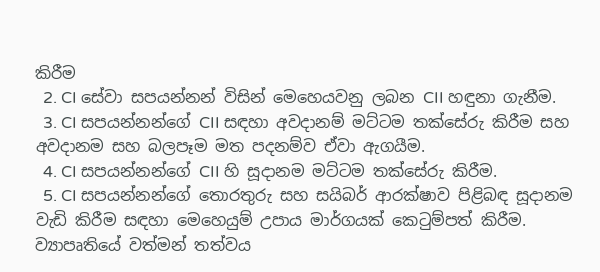කිරීම
  2. CI සේවා සපයන්නන් විසින් මෙහෙයවනු ලබන CII හඳුනා ගැනීම.
  3. CI සපයන්නන්ගේ CII සඳහා අවදානම් මට්ටම තක්සේරු කිරීම සහ අවදානම සහ බලපෑම මත පදනම්ව ඒවා ඇගයීම.
  4. CI සපයන්නන්ගේ CII හි සූදානම මට්ටම තක්සේරු කිරීම.
  5. CI සපයන්නන්ගේ තොරතුරු සහ සයිබර් ආරක්ෂාව පිළිබඳ සූදානම වැඩි කිරීම සඳහා මෙහෙයුම් උපාය මාර්ගයක් කෙටුම්පත් කිරීම.
ව්‍යාපෘතියේ වත්මන් තත්වය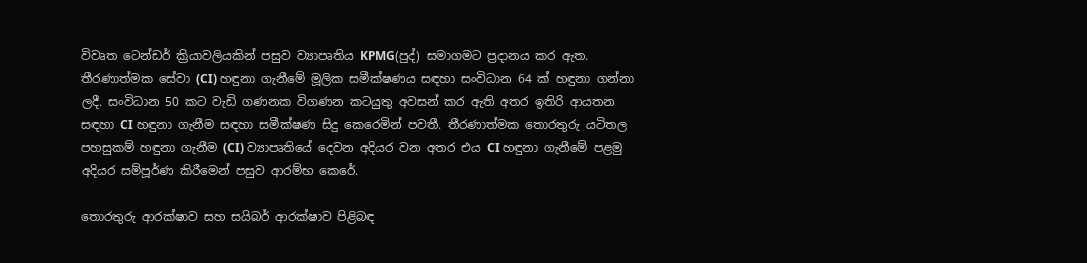විවෘත ටෙන්ඩර් ක්‍රියාවලියකින් පසුව ව්‍යාපෘතිය KPMG(පුද්) සමාගමට ප්‍රදානය කර ඇත. තීරණාත්මක සේවා (CI) හඳුනා ගැනීමේ මූලික සමීක්ෂණය සඳහා සංවිධාන 64 ක් හඳුනා ගන්නා ලදී. සංවිධාන 50 කට වැඩි ගණනක විගණන කටයුතු අවසන් කර ඇති අතර ඉතිරි ආයතන සඳහා CI හඳුනා ගැනීම සඳහා සමීක්ෂණ සිදු කෙරෙමින් පවතී. තීරණාත්මක තොරතුරු යටිතල පහසුකම් හඳුනා ගැනීම (CI) ව්‍යාපෘතියේ දෙවන අදියර වන අතර එය CI හඳුනා ගැනීමේ පළමු අදියර සම්පූර්ණ කිරීමෙන් පසුව ආරම්භ කෙරේ.

තොරතුරු ආරක්ෂාව සහ සයිබර් ආරක්ෂාව පිළිබඳ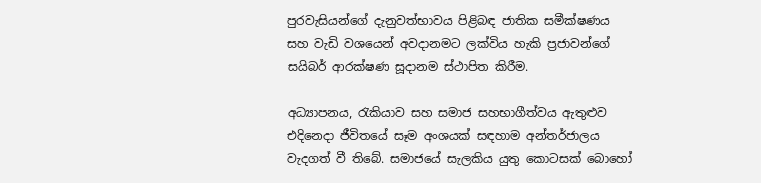පුරවැසියන්ගේ දැනුවත්භාවය පිළිබඳ ජාතික සමීක්ෂණය සහ වැඩි වශයෙන් අවදානමට ලක්විය හැකි ප්‍රජාවන්ගේ සයිබර් ආරක්ෂණ සූදානම ස්ථාපිත කිරීම.

අධ්‍යාපනය, රැකියාව සහ සමාජ සහභාගීත්වය ඇතුළුව එදිනෙදා ජීවිතයේ සෑම අංශයක් සඳහාම අන්තර්ජාලය වැදගත් වී තිබේ. සමාජයේ සැලකිය යුතු කොටසක් බොහෝ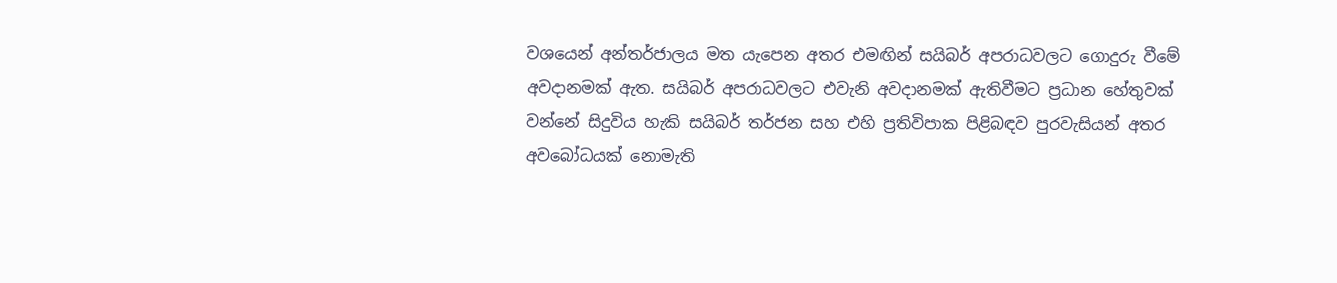වශයෙන් අන්තර්ජාලය මත යැපෙන අතර එමඟින් සයිබර් අපරාධවලට ගොදුරු වීමේ අවදානමක් ඇත. සයිබර් අපරාධවලට එවැනි අවදානමක් ඇතිවීමට ප්‍රධාන හේතුවක් වන්නේ සිදුවිය හැකි සයිබර් තර්ජන සහ එහි ප්‍රතිවිපාක පිළිබඳව පුරවැසියන් අතර අවබෝධයක් නොමැති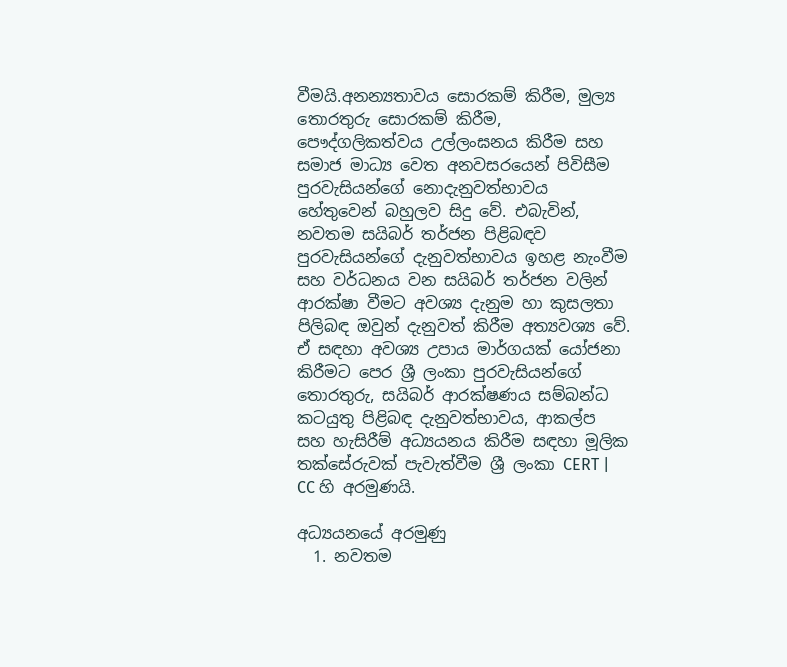වීමයි.අනන්‍යතාවය සොරකම් කිරීම, මුල්‍ය තොරතුරු සොරකම් කිරීම, පෞද්ගලිකත්වය උල්ලංඝනය කිරීම සහ සමාජ මාධ්‍ය වෙත අනවසරයෙන් පිවිසීම පුරවැසියන්ගේ නොදැනුවත්භාවය හේතුවෙන් බහුලව සිදු වේ. එබැවින්, නවතම සයිබර් තර්ජන පිළිබඳව පුරවැසියන්ගේ දැනුවත්භාවය ඉහළ නැංවීම සහ වර්ධනය වන සයිබර් තර්ජන වලින් ආරක්ෂා වීමට අවශ්‍ය දැනුම හා කුසලතා පිලිබඳ ඔවුන් දැනුවත් කිරීම අත්‍යවශ්‍ය වේ. ඒ සඳහා අවශ්‍ය උපාය මාර්ගයක් යෝජනා කිරීමට පෙර ශ්‍රී ලංකා පුරවැසියන්ගේ තොරතුරු, සයිබර් ආරක්ෂණය සම්බන්ධ කටයුතු පිළිබඳ දැනුවත්භාවය, ආකල්ප සහ හැසිරීම් අධ්‍යයනය කිරීම සඳහා මූලික තක්සේරුවක් පැවැත්වීම ශ්‍රී ලංකා CERT | CC හි අරමුණයි.

අධ්‍යයනයේ අරමුණු
  1. නවතම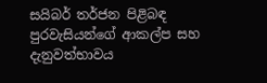සයිබර් තර්ජන පිළිබඳ පුරවැසියන්ගේ ආකල්ප සහ දැනුවත්භාවය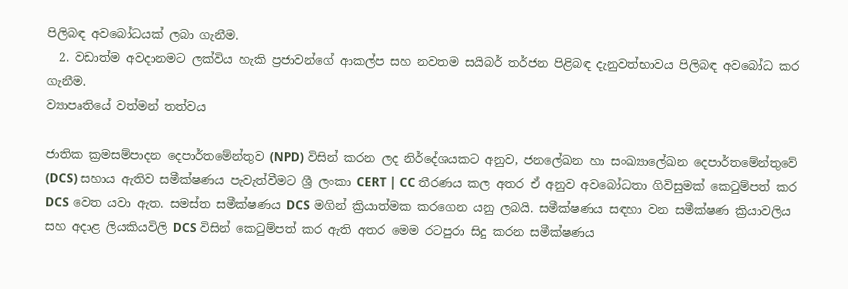පිලිබඳ අවබෝධයක් ලබා ගැනීම.
  2. වඩාත්ම අවදානමට ලක්විය හැකි ප්‍රජාවන්ගේ ආකල්ප සහ නවතම සයිබර් තර්ජන පිළිබඳ දැනුවත්භාවය පිලිබඳ අවබෝධ කර ගැනීම.
ව්‍යාපෘතියේ වත්මන් තත්වය

ජාතික ක්‍රමසම්පාදන දෙපාර්තමේන්තුව (NPD) විසින් කරන ලද නිර්දේශයකට අනුව, ජනලේඛන හා සංඛ්‍යාලේඛන දෙපාර්තමේන්තුවේ (DCS) සහාය ඇතිව සමීක්ෂණය පැවැත්වීමට ශ්‍රී ලංකා CERT | CC තීරණය කල අතර ඒ අනුව අවබෝධතා ගිවිසුමක් කෙටුම්පත් කර DCS වෙත යවා ඇත. සමස්ත සමීක්ෂණය DCS මගින් ක්‍රියාත්මක කරගෙන යනු ලබයි. සමීක්ෂණය සඳහා වන සමීක්ෂණ ක්‍රියාවලිය සහ අදාළ ලියකියවිලි DCS විසින් කෙටුම්පත් කර ඇති අතර මෙම රටපුරා සිදු කරන සමීක්ෂණය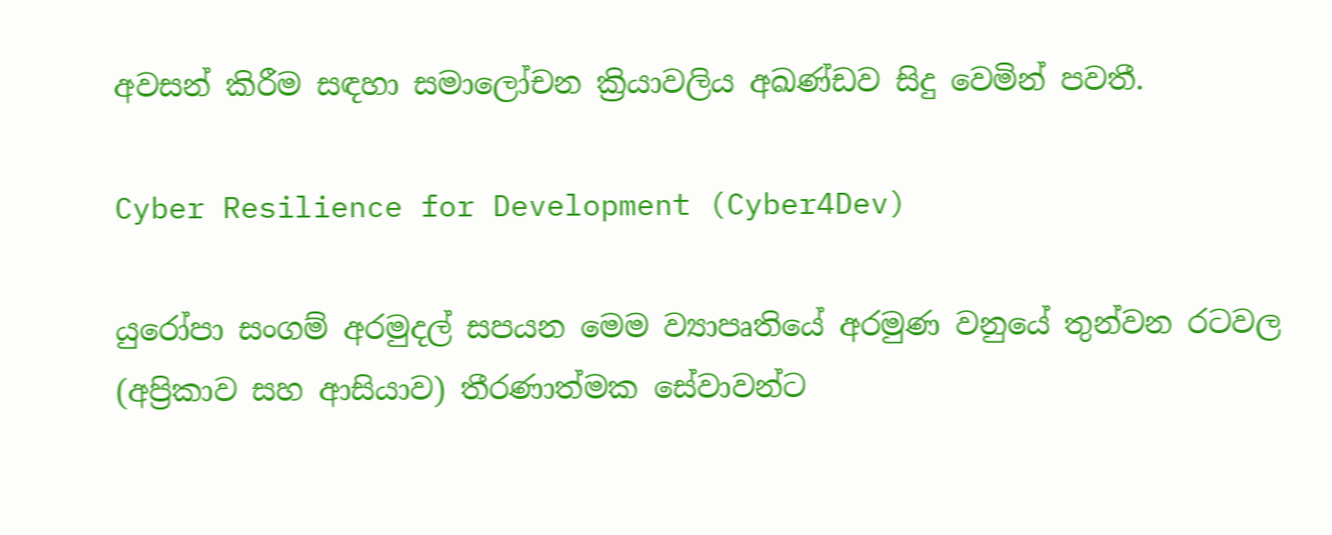අවසන් කිරීම සඳහා සමාලෝචන ක්‍රියාවලිය අඛණ්ඩව සිදු වෙමින් පවතී.

Cyber Resilience for Development (Cyber4Dev)

යුරෝපා සංගම් අරමුදල් සපයන මෙම ව්‍යාපෘතියේ අරමුණ වනුයේ තුන්වන රටවල (අප්‍රිකාව සහ ආසියාව) තීරණාත්මක සේවාවන්ට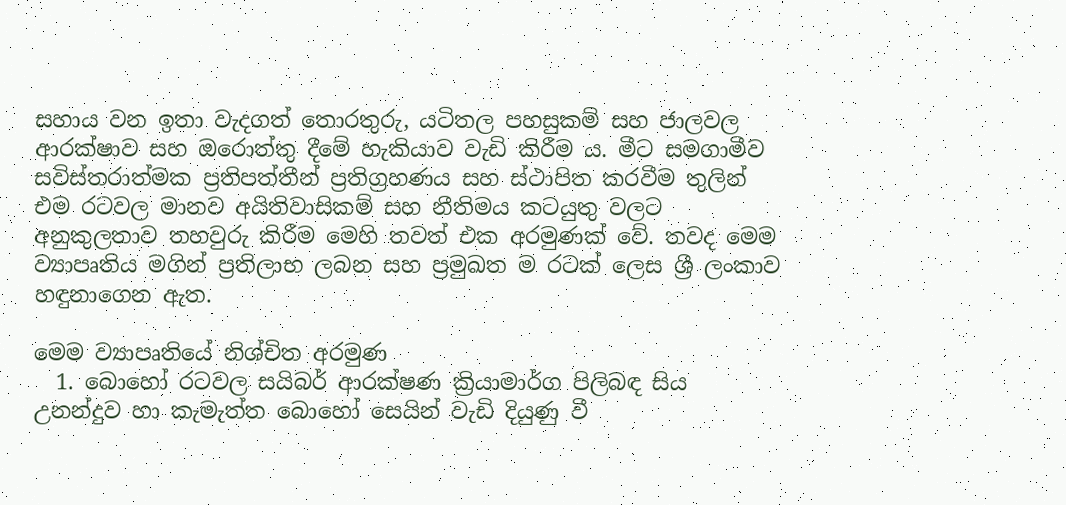සහාය වන ඉතා වැදගත් තොරතුරු, යටිතල පහසුකම් සහ ජාලවල ආරක්ෂාව සහ ඔරොත්තු දීමේ හැකියාව වැඩි කිරීම ය. මීට සමගාමීව සවිස්තරාත්මක ප්‍රතිපත්තීන් ප්‍රතිග්‍රහණය සහ ස්ථාපිත කරවීම තුලින් එම රටවල මානව අයිතිවාසිකම් සහ නීතිමය කටයුතු වලට අනුකුලතාව තහවුරු කිරීම මෙහි තවත් එක අරමුණක් වේ. තවද මෙම ව්‍යාපෘතිය මගින් ප්‍රතිලාභ ලබන සහ ප්‍රමුඛත ම රටක් ලෙස ශ්‍රී ලංකාව හඳුනාගෙන ඇත.

මෙම ව්‍යාපෘතියේ නිශ්චිත අරමුණ
  1. බොහෝ රටවල සයිබර් ආරක්ෂණ ක්‍රියාමාර්ග පිලිබඳ සිය උනන්දුව හා කැමැත්ත බොහෝ සෙයින් වැඩි දියුණු වී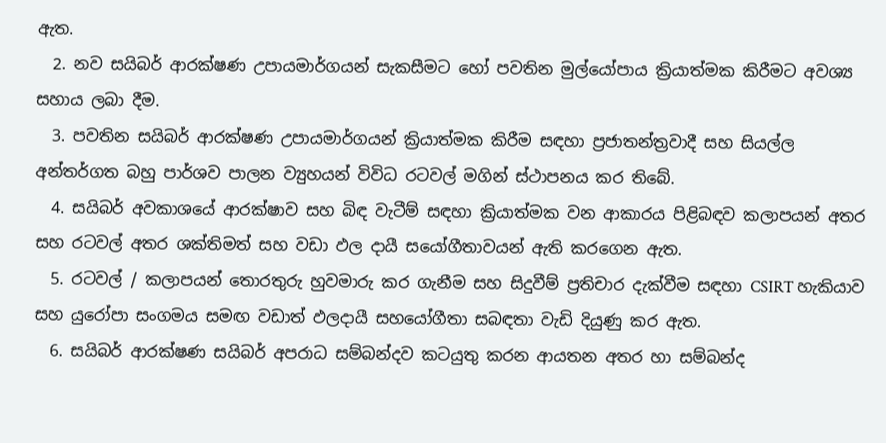ඇත.
  2. නව සයිබර් ආරක්ෂණ උපායමාර්ගයන් සැකසීමට හෝ පවතින මුල්යෝපාය ක්‍රියාත්මක කිරීමට අවශ්‍ය සහාය ලබා දීම.
  3. පවතින සයිබර් ආරක්ෂණ උපායමාර්ගයන් ක්‍රියාත්මක කිරීම සඳහා ප්‍රජාතන්ත්‍රවාදී සහ සියල්ල අන්තර්ගත බහු පාර්ශව පාලන ව්‍යුහයන් විවිධ රටවල් මගින් ස්ථාපනය කර තිබේ.
  4. සයිබර් අවකාශයේ ආරක්ෂාව සහ බිඳ වැටීම් සඳහා ක්‍රියාත්මක වන ආකාරය පිළිබඳව කලාපයන් අතර සහ රටවල් අතර ශක්තිමත් සහ වඩා ඵල දායී සයෝගීතාවයන් ඇති කරගෙන ඇත.
  5. රටවල් / කලාපයන් තොරතුරු හුවමාරු කර ගැනීම සහ සිදුවීම් ප්‍රතිචාර දැක්වීම සඳහා CSIRT හැකියාව සහ යුරෝපා සංගමය සමඟ වඩාත් ඵලදායී සහයෝගීතා සබඳතා වැඩි දියුණු කර ඇත.
  6. සයිබර් ආරක්ෂණ සයිබර් අපරාධ සම්බන්දව කටයුතු කරන ආයතන අතර හා සම්බන්ද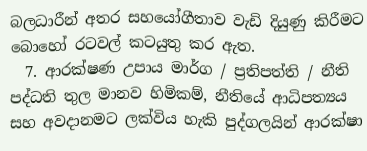බලධාරීන් අතර සහයෝගීතාව වැඩි දියුණු කිරීමට බොහෝ රටවල් කටයුතු කර ඇත.
  7. ආරක්ෂණ උපාය මාර්ග / ප්‍රතිපත්ති / නීති පද්ධති තුල මානව හිමිකම්, නීතියේ ආධිපත්‍යය සහ අවදානමට ලක්විය හැකි පුද්ගලයින් ආරක්ෂා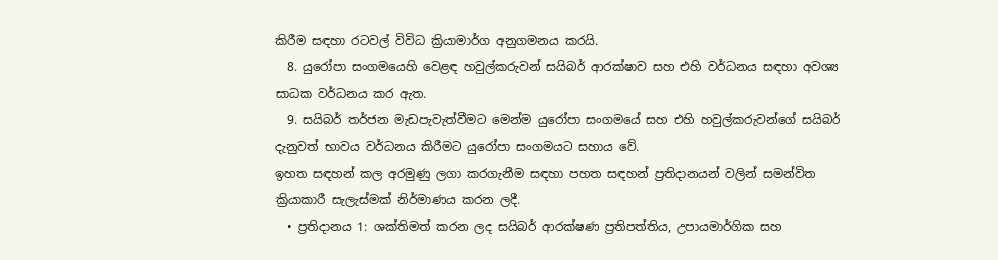කිරීම සඳහා රටවල් විවිධ ක්‍රියාමාර්ග අනුගමනය කරයි.
  8. යුරෝපා සංගමයෙහි වෙළඳ හවුල්කරුවන් සයිබර් ආරක්ෂාව සහ එහි වර්ධනය සඳහා අවශ්‍ය සාධක වර්ධනය කර ඇත.
  9. සයිබර් තර්ජන මැඩපැවැත්වීමට මෙන්ම යුරෝපා සංගමයේ සහ එහි හවුල්කරුවන්ගේ සයිබර් දැනුවත් භාවය වර්ධනය කිරීමට යුරෝපා සංගමයට සහාය වේ.
ඉහත සඳහන් කල අරමුණු ලගා කරගැනීම සඳහා පහත සඳහන් ප්‍රතිදානයන් වලින් සමන්විත ක්‍රියාකාරී සැලැස්මක් නිර්මාණය කරන ලදී.
  • ප්‍රතිදානය 1: ශක්තිමත් කරන ලද සයිබර් ආරක්ෂණ ප්‍රතිපත්තිය, උපායමාර්ගික සහ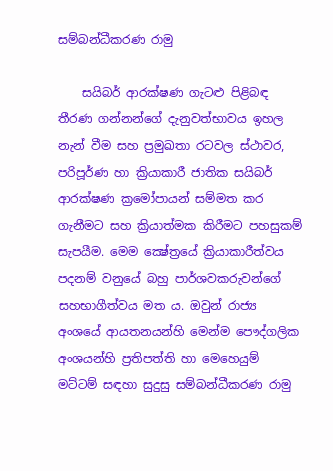සම්බන්ධීකරණ රාමු

    සයිබර් ආරක්ෂණ ගැටළු පිළිබඳ තීරණ ගන්නන්ගේ දැනුවත්භාවය ඉහල නැන් වීම සහ ප්‍රමුඛතා රටවල ස්ථාවර, පරිපූර්ණ හා ක්‍රියාකාරී ජාතික සයිබර් ආරක්ෂණ ක්‍රමෝපායන් සම්මත කර ගැනීමට සහ ක්‍රියාත්මක කිරීමට පහසුකම් සැපයීම. මෙම ක්‍ෂේත්‍රයේ ක්‍රියාකාරීත්වය පදනම් වනුයේ බහු පාර්ශවකරුවන්ගේ සහභාගීත්වය මත ය. ඔවුන් රාජ්‍ය අංශයේ ආයතනයන්හි මෙන්ම පෞද්ගලික අංශයන්හි ප්‍රතිපත්ති හා මෙහෙයුම් මට්ටම් සඳහා සුදුසු සම්බන්ධීකරණ රාමු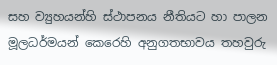සහ ව්‍යුහයන්හි ස්ථාපනය නීතියට හා පාලන මූලධර්මයන් කෙරෙහි අනුගතභාවය තහවුරු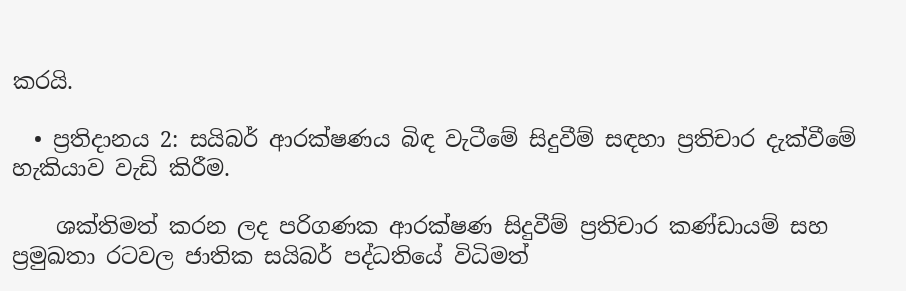කරයි.

  • ප්‍රතිදානය 2: සයිබර් ආරක්ෂණය බිඳ වැටීමේ සිදුවීම් සඳහා ප්‍රතිචාර දැක්වීමේ හැකියාව වැඩි කිරීම.

    ශක්තිමත් කරන ලද පරිගණක ආරක්ෂණ සිදුවීම් ප්‍රතිචාර කණ්ඩායම් සහ ප්‍රමුඛතා රටවල ජාතික සයිබර් පද්ධතියේ විධිමත්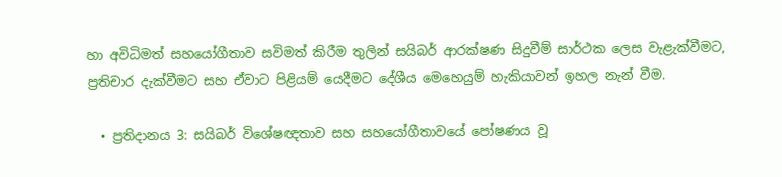හා අවිධිමත් සහයෝගීතාව සවිමත් කිරීම තුලින් සයිබර් ආරක්ෂණ සිදුවීම් සාර්ථක ලෙස වැළැක්වීමට, ප්‍රතිචාර දැක්වීමට සහ ඒවාට පිළියම් යෙදීමට දේශීය මෙහෙයුම් හැකියාවන් ඉහල නැන් වීම.

  • ප්‍රතිදානය 3: සයිබර් විශේෂඥතාව සහ සහයෝගීතාවයේ පෝෂණය වූ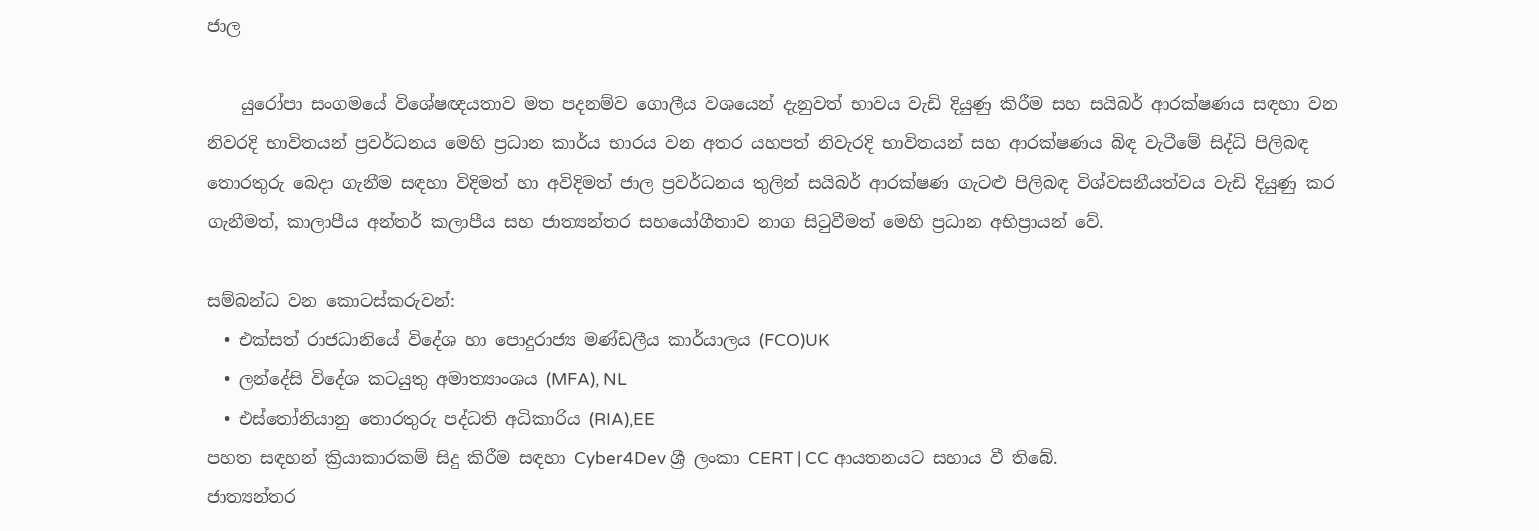ජාල

    යුරෝපා සංගමයේ විශේෂඥයතාව මත පදනම්ව ගොලීය වශයෙන් දැනුවත් භාවය වැඩි දියුණු කිරීම සහ සයිබර් ආරක්ෂණය සඳහා වන නිවරදි භාවිතයන් ප්‍රවර්ධනය මෙහි ප්‍රධාන කාර්ය භාරය වන අතර යහපත් නිවැරදි භාවිතයන් සහ ආරක්ෂණය බිඳ වැටීමේ සිද්ධි පිලිබඳ තොරතුරු බෙදා ගැනීම සඳහා විදිමත් හා අවිදිමත් ජාල ප්‍රවර්ධනය තුලින් සයිබර් ආරක්ෂණ ගැටළු පිලිබඳ විශ්වසනීයත්වය වැඩි දියුණු කර ගැනීමත්, කාලාපීය අන්තර් කලාපීය සහ ජාත්‍යන්තර සහයෝගීතාව නාග සිටුවීමත් මෙහි ප්‍රධාන අභිප්‍රායන් වේ.

සම්බන්ධ වන කොටස්කරුවන්:
  • එක්සත් රාජධානියේ විදේශ හා පොදුරාජ්‍ය මණ්ඩලීය කාර්යාලය (FCO)UK
  • ලන්දේසි විදේශ කටයුතු අමාත්‍යාංශය (MFA), NL
  • එස්තෝනියානු තොරතුරු පද්ධති අධිකාරිය (RIA),EE
පහත සඳහන් ක්‍රියාකාරකම් සිදු කිරීම සඳහා Cyber4Dev ශ්‍රී ලංකා CERT | CC ආයතනයට සහාය වී තිබේ.
ජාත්‍යන්තර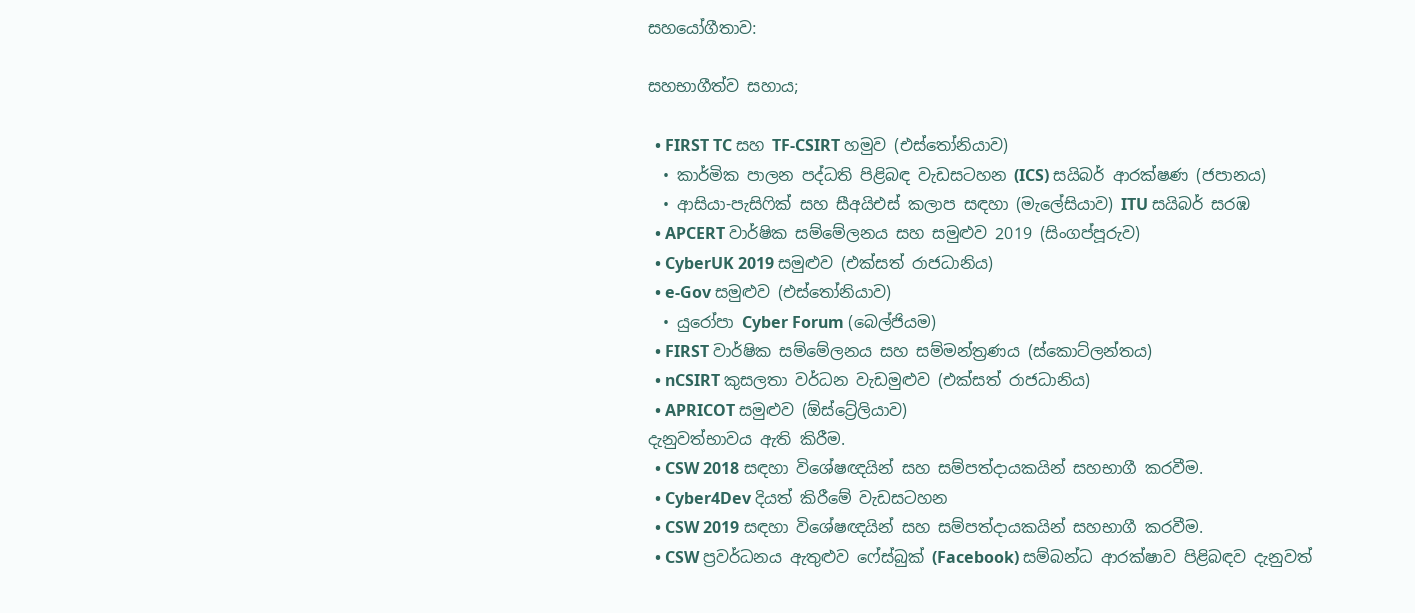සහයෝගීතාව:

සහභාගීත්ව සහාය;

  • FIRST TC සහ TF-CSIRT හමුව (එස්තෝනියාව)
  • කාර්මික පාලන පද්ධති පිළිබඳ වැඩසටහන (ICS) සයිබර් ආරක්ෂණ (ජපානය)
  • ආසියා-පැසිෆික් සහ සීඅයිඑස් කලාප සඳහා (මැලේසියාව) ITU සයිබර් සරඹ
  • APCERT වාර්ෂික සම්මේලනය සහ සමුළුව 2019 (සිංගප්පූරුව)
  • CyberUK 2019 සමුළුව (එක්සත් රාජධානිය)
  • e-Gov සමුළුව (එස්තෝනියාව)
  • යුරෝපා Cyber Forum (බෙල්ජියම)
  • FIRST වාර්ෂික සම්මේලනය සහ සම්මන්ත්‍රණය (ස්කොට්ලන්තය)
  • nCSIRT කුසලතා වර්ධන වැඩමුළුව (එක්සත් රාජධානිය)
  • APRICOT සමුළුව (ඕස්ට්‍රේලියාව)
දැනුවත්භාවය ඇති කිරීම.
  • CSW 2018 සඳහා විශේෂඥයින් සහ සම්පත්දායකයින් සහභාගී කරවීම.
  • Cyber4Dev දියත් කිරීමේ වැඩසටහන
  • CSW 2019 සඳහා විශේෂඥයින් සහ සම්පත්දායකයින් සහභාගී කරවීම.
  • CSW ප්‍රවර්ධනය ඇතුළුව ෆේස්බුක් (Facebook) සම්බන්ධ ආරක්ෂාව පිළිබඳව දැනුවත්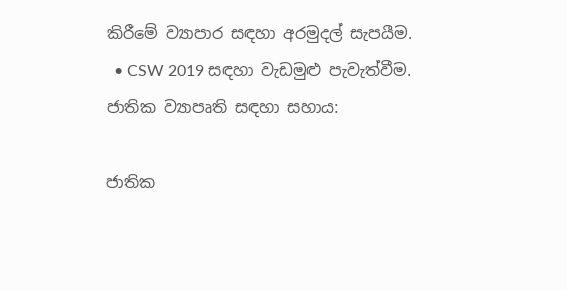කිරීමේ ව්‍යාපාර සඳහා අරමුදල් සැපයීම.
  • CSW 2019 සඳහා වැඩමුළු පැවැත්වීම.
ජාතික ව්‍යාපෘති සඳහා සහාය:

ජාතික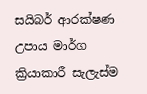සයිබර් ආරක්ෂණ උපාය මාර්ග ක්‍රියාකාරී සැලැස්ම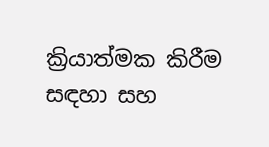ක්‍රියාත්මක කිරීම සඳහා සහ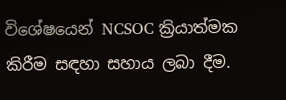විශේෂයෙන් NCSOC ක්‍රියාත්මක කිරීම සඳහා සහාය ලබා දීම.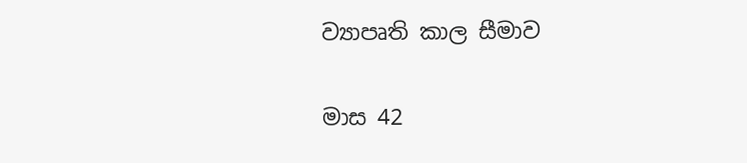ව්‍යාපෘති කාල සීමාව

මාස 42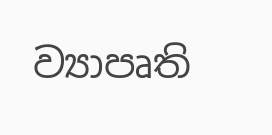ව්‍යාපෘති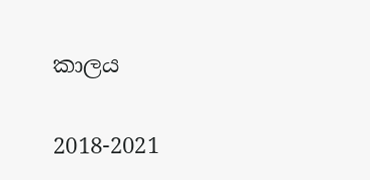කාලය

2018-2021